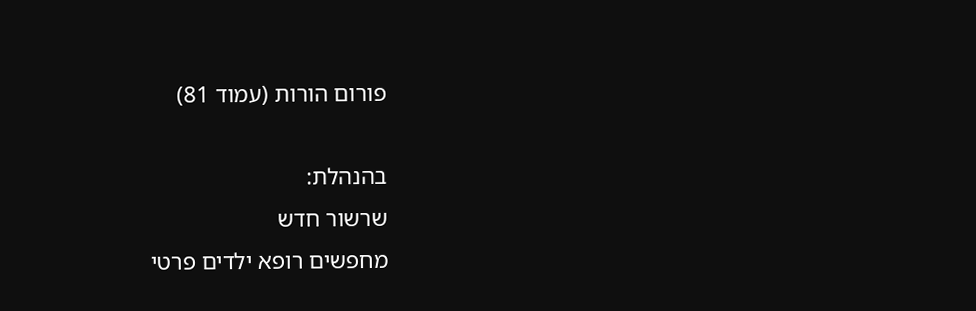פורום הורות (עמוד 81)

בהנהלת:
שרשור חדש
מחפשים רופא ילדים פרטי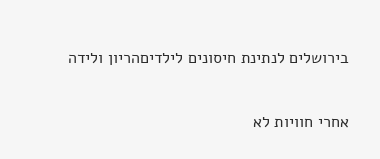בירושלים לנתינת חיסונים לילדיםהריון ולידה

אחרי חוויות לא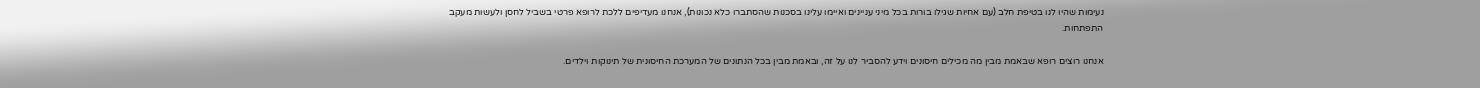נעימות שהיו לנו בטיפת חלב (עם אחיות שגילו בורות בכל מיני עניינים ואיימו עלינו בסכנות שהסתברו כלא נכונות), אנחנו מעדיפים ללכת לרופא פרטי בשביל לחסן ולעשות מעקב התפתחות.

אנחנו רוצים רופא שבאמת מבין מה מכילים חיסונים וידע להסביר לנו על זה, ובאמת מבין בכל הנתונים של המערכת החיסונית של תינוקות וילדים.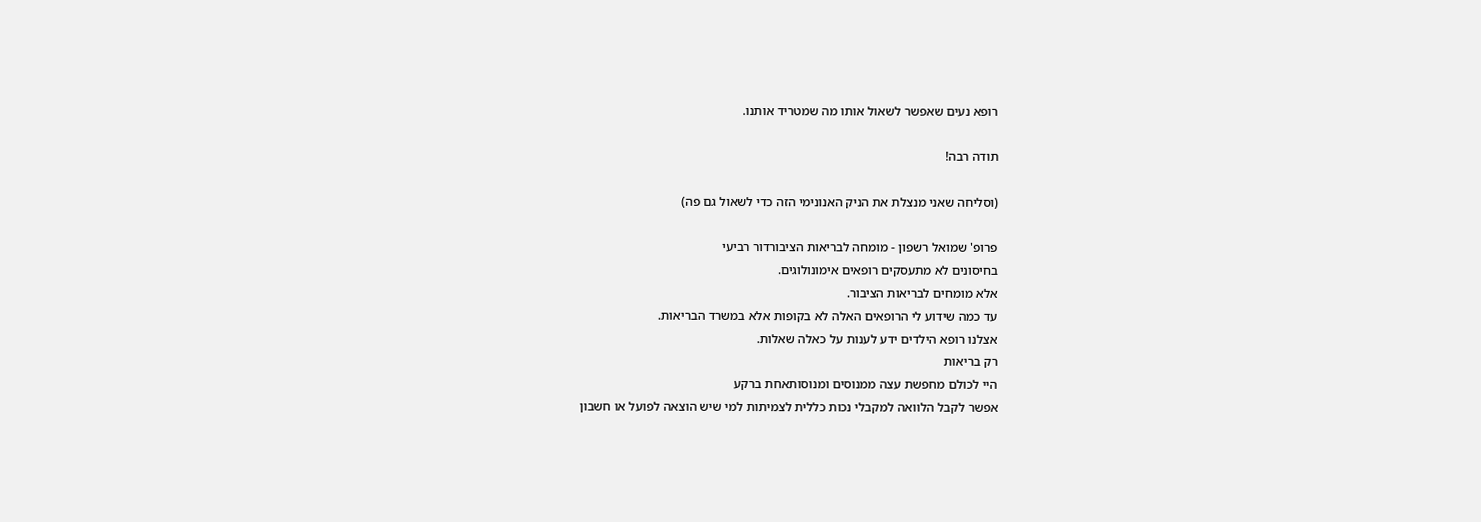רופא נעים שאפשר לשאול אותו מה שמטריד אותנו.

תודה רבה!

(וסליחה שאני מנצלת את הניק האנונימי הזה כדי לשאול גם פה)

פרופ' שמואל רשפון - מומחה לבריאות הציבורדור רביעי
בחיסונים לא מתעסקים רופאים אימונולוגים.
אלא מומחים לבריאות הציבור.
עד כמה שידוע לי הרופאים האלה לא בקופות אלא במשרד הבריאות.
אצלנו רופא הילדים ידע לענות על כאלה שאלות.
רק בריאות
היי לכולם מחפשת עצה ממנוסים ומנוסותאחת ברקע
אפשר לקבל הלוואה למקבלי נכות כללית לצמיתות למי שיש הוצאה לפועל או חשבון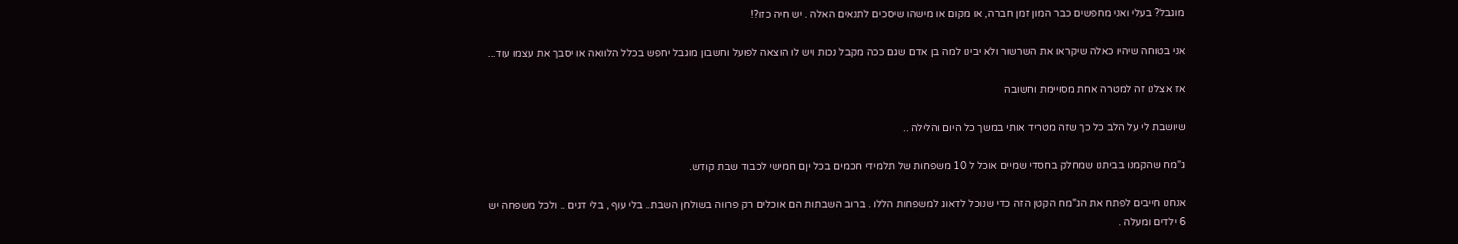מוגבל? בעלי ואני מחפשים כבר המון זמן חברה, או מקום או מישהו שיסכים לתנאים האלה . יש חיה כזו?!

אני בטוחה שיהיו כאלה שיקראו את השרשור ולא יבינו למה בן אדם שגם ככה מקבל נכות ויש לו הוצאה לפועל וחשבון מוגבל יחפש בכלל הלוואה או יסבך את עצמו עוד...

אז אצלנו זה למטרה אחת מסויימת וחשובה

שיושבת לי על הלב כל כך שזה מטריד אותי במשך כל היום והלילה ..

ג"מח שהקמנו בביתנו שמחלק בחסדי שמיים אוכל ל 10 משפחות של תלמידי חכמים בכל יןם חמישי לכבוד שבת קודש.

אנחנו חייבים לפתח את הג"מח הקטן הזה כדי שנוכל לדאוג למשפחות הללו . ברוב השבתות הם אוכלים רק פרווה בשולחן השבת.. בלי עוף , בלי דגים .. ולכל משפחה יש 6 ילדים ומעלה .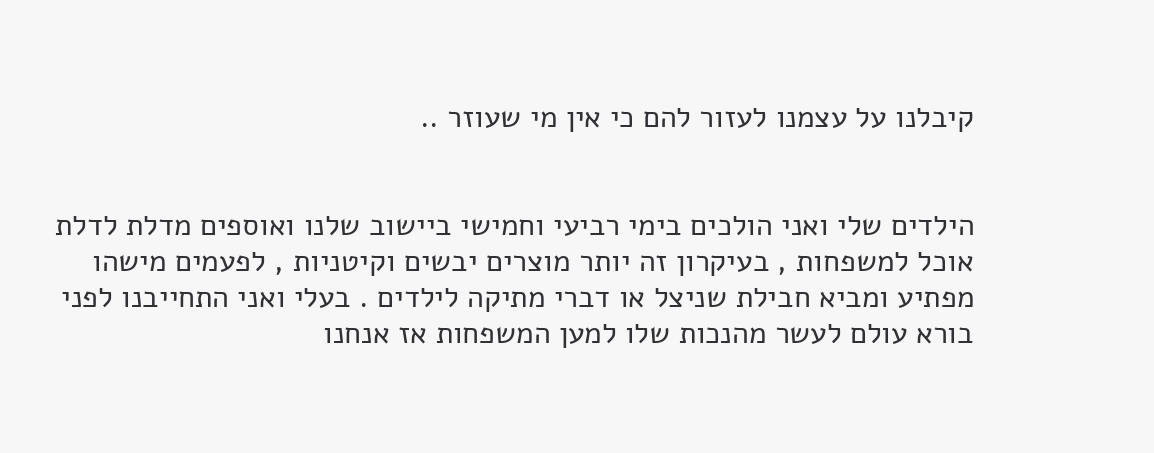קיבלנו על עצמנו לעזור להם כי אין מי שעוזר ..


הילדים שלי ואני הולכים בימי רביעי וחמישי ביישוב שלנו ואוספים מדלת לדלת אוכל למשפחות , בעיקרון זה יותר מוצרים יבשים וקיטניות , לפעמים מישהו מפתיע ומביא חבילת שניצל או דברי מתיקה לילדים . בעלי ואני התחייבנו לפני בורא עולם לעשר מהנכות שלו למען המשפחות אז אנחנו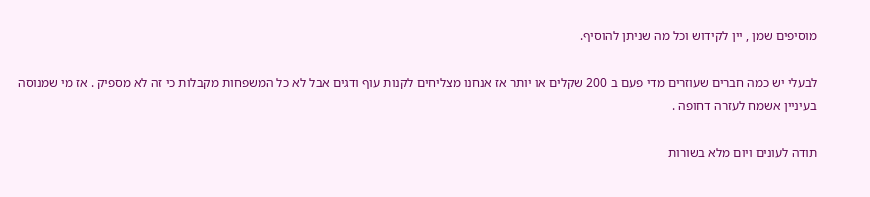מוסיפים שמן , יין לקידוש וכל מה שניתן להוסיף.

לבעלי יש כמה חברים שעוזרים מדי פעם ב 200 שקלים או יותר אז אנחנו מצליחים לקנות עוף ודגים אבל לא כל המשפחות מקבלות כי זה לא מספיק . אז מי שמנוסה בעיניין אשמח לעזרה דחופה .

תודה לעונים ויום מלא בשורות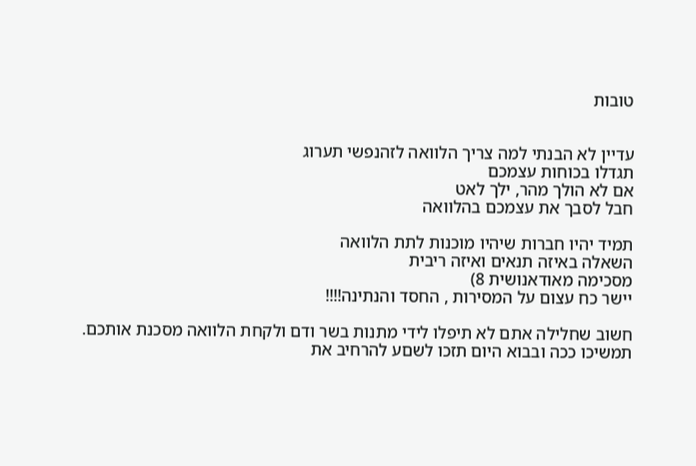טובות


עדיין לא הבנתי למה צריך הלוואה לזהנפשי תערוג
תגדלו בכוחות עצמכם
אם לא הולך מהר, ילך לאט
חבל לסבך את עצמכם בהלוואה

תמיד יהיו חברות שיהיו מוכנות לתת הלוואה
השאלה באיזה תנאים ואיזה ריבית
מסכימה מאודאנושית 8)
יישר כח עצום על המסירות , החסד והנתינה!!!!

חשוב שחלילה אתם לא תיפלו לידי מתנות בשר ודם ולקחת הלוואה מסכנת אותכם.
תמשיכו ככה ובבוא היום תזכו לשםע להרחיב את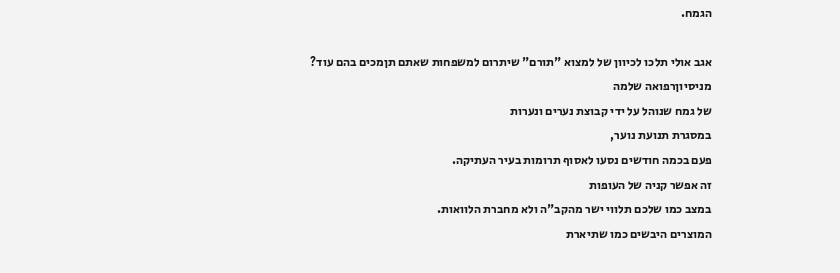הגמח.

אגב אולי תלכו לכיוון של למצוא "תורם" שיתרום למשפחות שאתם תןמכים בהם עוד?
מניסיוןרפואה שלמה
של גמח שנוהל על ידי קבוצת נערים ונערות
במסגרת תנועת נוער,
פעם בכמה חודשים נסעו לאסוף תרומות בעיר העתיקה.
זה אפשר קניה של העופות
במצב כמו שלכם תלווי ישר מהקב"ה ולא מחברת הלוואות.
המוצרים היבשים כמו שתיארת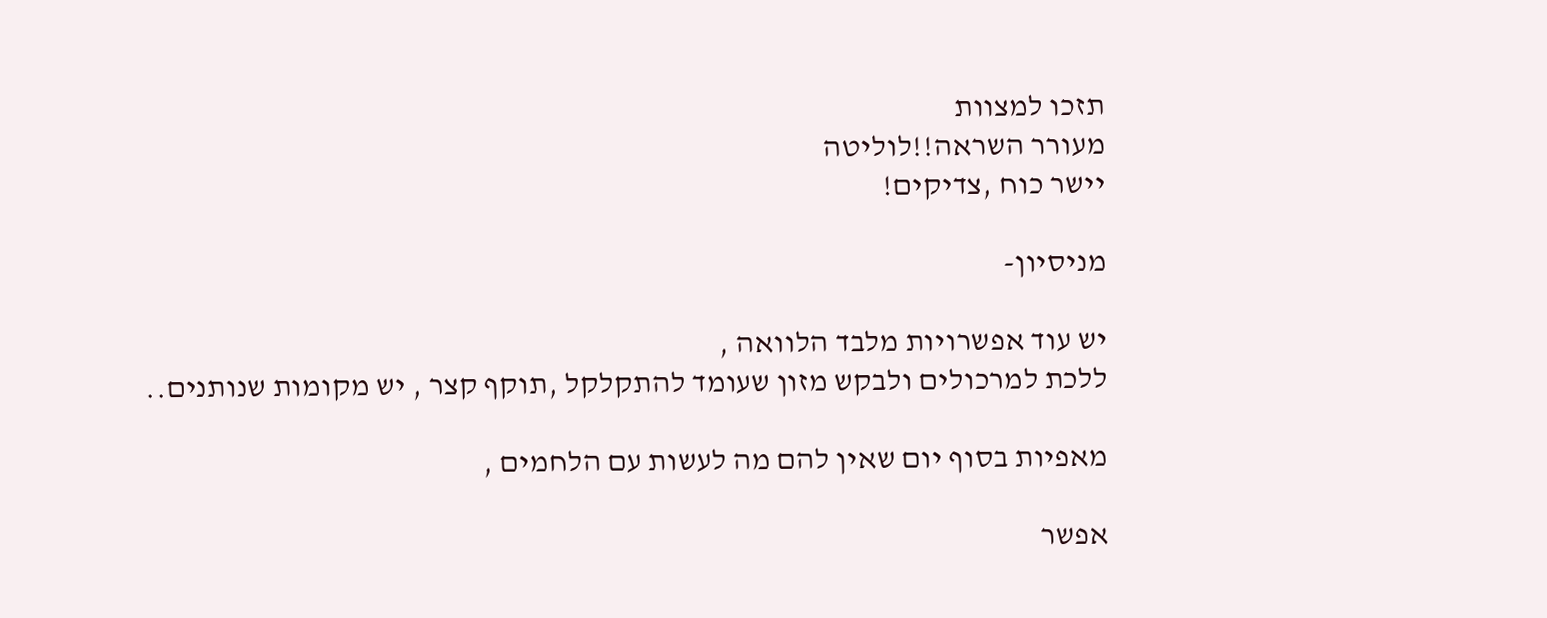תזכו למצוות
מעורר השראה!!לוליטה
יישר כוח ,צדיקים!

מניסיון-

יש עוד אפשרויות מלבד הלוואה ,
ללכת למרכולים ולבקש מזון שעומד להתקלקל ,תוקף קצר , יש מקומות שנותנים..

מאפיות בסוף יום שאין להם מה לעשות עם הלחמים ,

אפשר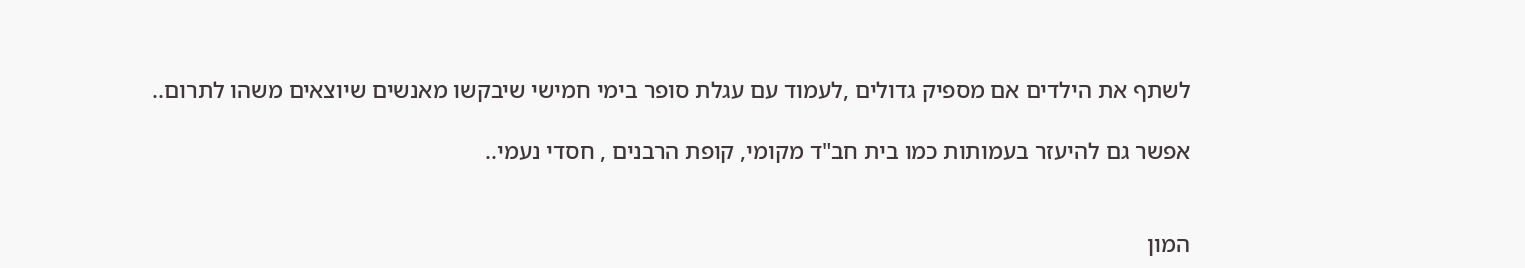לשתף את הילדים אם מספיק גדולים ,לעמוד עם עגלת סופר בימי חמישי שיבקשו מאנשים שיוצאים משהו לתרום..

אפשר גם להיעזר בעמותות כמו בית חב"ד מקומי, קופת הרבנים , חסדי נעמי..


המון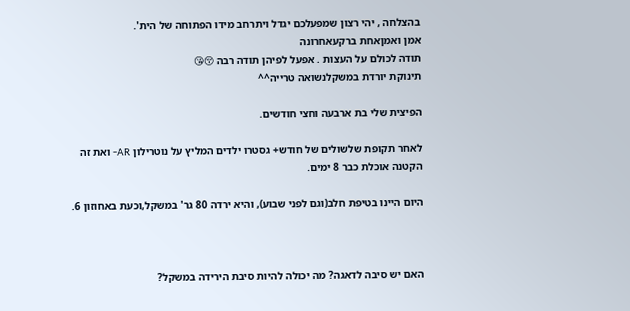בהצלחה , יהי רצון שמפעלכם יגדל ויתרחב מידו הפתוחה של הית'.
אמן ואמןאחת ברקעאחרונה
תודה לכולם על העצות . אפעל לפיהן תודה רבה 😚😘
תינוקת יורדת במשקלנשואה טרייה^^

הפיצית שלי בת ארבעה וחצי חודשים.

לאחר תקופת שלשולים של חודש+ גסטרו ילדים המליץ על נוטרילון AR- ואת זה הקטנה אוכלת כבר 8 ימים.

היום היינו בטיפת חלב(וגם לפני שבוע), והיא ירדה 80 גר' במשקל,וכעת באחוזון 6.



האם יש סיבה לדאגה? מה יכולה להיות סיבת הירידה במשקל?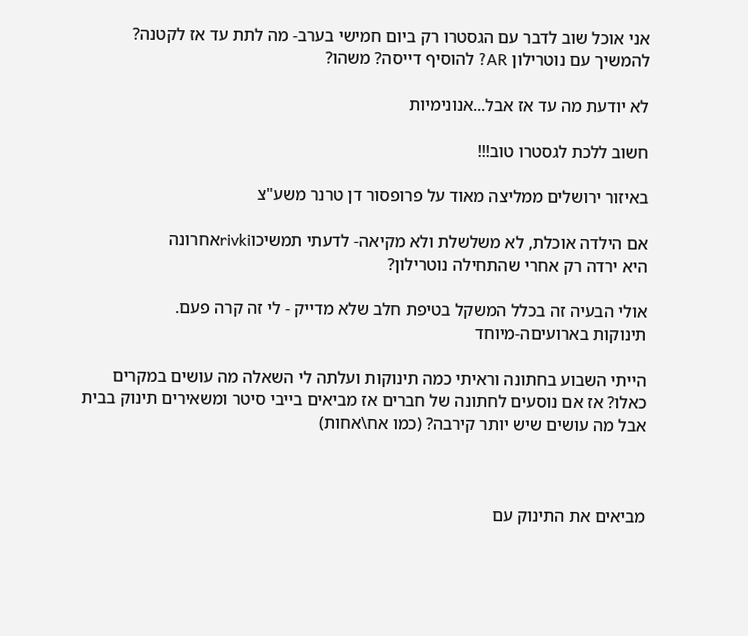אני אוכל שוב לדבר עם הגסטרו רק ביום חמישי בערב- מה לתת עד אז לקטנה? להמשיך עם נוטרילון AR? להוסיף דייסה? משהו?

לא יודעת מה עד אז אבל...אנונימיות

חשוב ללכת לגסטרו טוב!!!

באיזור ירושלים ממליצה מאוד על פרופסור דן טרנר משע"צ

אם הילדה אוכלת, לא משלשלת ולא מקיאה- לדעתי תמשיכוrivkiאחרונה
היא ירדה רק אחרי שהתחילה נוטרילון?

אולי הבעיה זה בכלל המשקל בטיפת חלב שלא מדייק - לי זה קרה פעם.
תינוקות בארועיםה-מיוחד

הייתי השבוע בחתונה וראיתי כמה תינוקות ועלתה לי השאלה מה עושים במקרים כאלו? אז אם נוסעים לחתונה של חברים אז מביאים בייבי סיטר ומשאירים תינוק בבית אבל מה עושים שיש יותר קירבה? (כמו אח\אחות)



מביאים את התינוק עם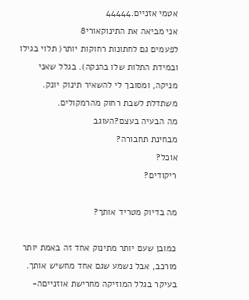אטמי אזניים.44444
אני מביאה את התינוקאורי8
לפעמים גם לחתונות רחוקות יותר( תלוי בגילו ובמידת התלות שלו בהנקה). בגלל שאני מניקה, ומסובך לי להשאיר תינוק יונק.
משתדלת לשבת רחוק מהרמקולים.
מה הבעיה בעצם?העוגב
מבחינת תחבורה?
אוכל?
ריקודים?

מה בדיוק מטריד אותך?

כמובן שעם יותר מתינוק אחד זה באמת יותר מורכב, אבל נשמע שגם אחד מחשיש אותך.
בעיקר בגלל המוזיקה מחרישת אוזנייםה-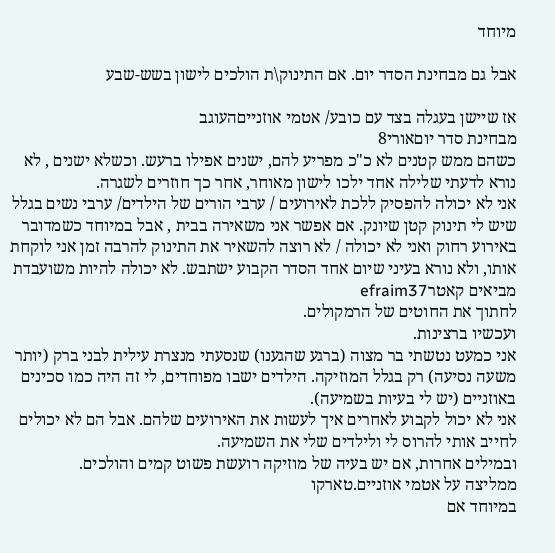מיוחד

אבל גם מבחינת הסדר יום. אם התינוק\ת הולכים לישון בשש-שבע

אז שיישן בעגלה בצד עם כובע/ אטמי אוזנייםהעוגב
מבחינת סדר יוםאורי8
כשהם ממש קטנים לא כ"כ מפריע להם, ישנים אפילו ברעש. וכשלא ישנים , לא נורא לדעתי שלילה אחד ילכו לישון מאוחר, אחר כך חוזרים לשגרה.
אני לא יכולה להפסיק ללכת לאירועים / ערבי הורים של הילדים/ ערבי נשים בגלל שיש לי תינוק קטן שיונק. אם אפשר אני משאירה בבית , אבל במיוחד כשמדובר באירוע רחוק ואני לא יכולה / לא רוצה להשאיר את התינוק להרבה זמן אני לוקחת אותו, ולא נורא בעיני שיום אחד הסדר הקבוע ישתבש. לא יכולה להיות משועבדת
מביאים קאטרefraim37
לחתוך את החוטים של הרמקולים.
ועכשיו ברצינות.
אני כמעט נטשתי בר מצוה (ברגע שהגענו) שנסעתי מנצרת עילית לבני ברק (יותר משעה נסיעה) רק בגלל המוזיקה. הילדים ישבו מפוחדים, לי זה היה כמו סכינים באוזניים (יש לי בעיות בשמיעה).
אני לא יכול לקבוע לאחרים איך לעשות את האירועים שלהם. אבל הם לא יכולים לחייב אותי להרוס לי ולילדים שלי את השמיעה.
ובמילים אחרות, אם יש בעיה של מוזיקה רועשת פשוט קמים והולכים.
ממליצה על אטמי אוזניים.טארקו
במיוחד אם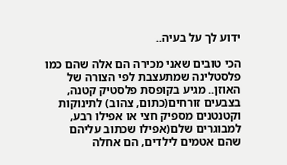ידוע לך על בעיה..

הכי טובים שאני מכירה הם אלה שהם כמו פלסטלינה שמתעצבת לפי הצורה של האוזן.. מגיע בקופסת פלסטיק קטנה, בצבעים זורחים(כתום, צהוב) לתינוקות וקטנטנים מספיק חצי או אפילו רבע, למבוגרים שלם(אפילו שכתוב עליהם שהם אטמים לילדים, הם אחלה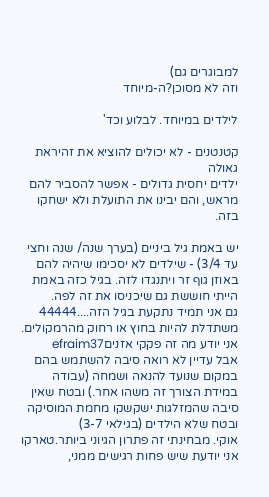למבוגרים גם)
וזה לא מסוכן?ה-מיוחד

לילדים במיוחד. לבלוע וכד'

קטנטנים - לא יכולים להוציא את זהיראת גאולה
ילדים יחסית גדולים - אפשר להסביר להם מראש, והם יבינו את התועלת ולא ישחקו בזה.

יש באמת גיל ביניים (בערך שנה/ שנה וחצי עד 3/4) - שילדים לא יסכימו שיהיה להם באוזן גוף זר ויתנגדו לזה. בגיל כזה באמת הייתי חוששת גם שיכניסו את זה לפה.
גם אני תמיד נתקעת בגיל הזה....44444
משתדלת להיות בחוץ או רחוק מהרמקולים.
אני יודע מה זה פקקי אזניםefraim37
אבל עדיין לא רואה סיבה להשתמש בהם במקום שנועד להנאה ושמחה (עבודה במידת הצורך זה משהו אחר.) ובטח שאין סיבה שהמזלגות ישקשקו מחמת המוסיקה ובטח שלא הילדים (בגילאי 3-7)
אוקי. מבחינתי זה פתרון הגיוני ביותר.טארקו
אני יודעת שיש פחות רגישים ממני,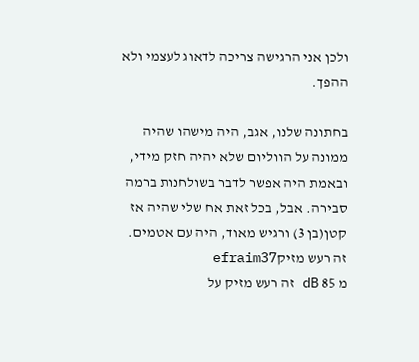ולכן אני הרגישה צריכה לדאוג לעצמי ולא ההפך.

בחתונה שלנו, אגב, היה מישהו שהיה ממונה על הווליום שלא יהיה חזק מידי, ובאמת היה אפשר לדבר בשולחנות ברמה סבירה. אבל, בכל זאת אח שלי שהיה אז קטן(בן 3) ורגיש מאוד, היה עם אטמים.
זה רעש מזיקefraim37
מ 85 dB זה רעש מזיק על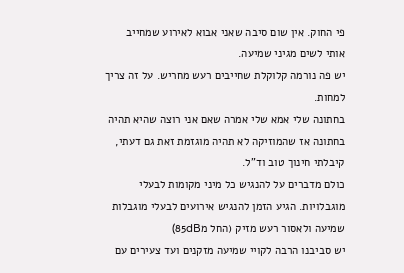פי החוק. אין שום סיבה שאני אבוא לאירוע שמחייב אותי לשים מגיני שמיעה.
יש פה נורמה קלוקלת שחייבים רעש מחריש. על זה צריך למחות.
בחתונה שלי אמא שלי אמרה שאם אני רוצה שהיא תהיה בחתונה אז שהמוזיקה לא תהיה מוגזמת זאת גם דעתי, קיבלתי חינוך טוב וד"ל.
כולם מדברים על להנגיש כל מיני מקומות לבעלי מוגבלויות. הגיע הזמן להנגיש אירועים לבעלי מוגבלות שמיעה ולאסור רעש מזיק (החל מ85dB)
יש סביבנו הרבה לקויי שמיעה מזקנים ועד צעירים עם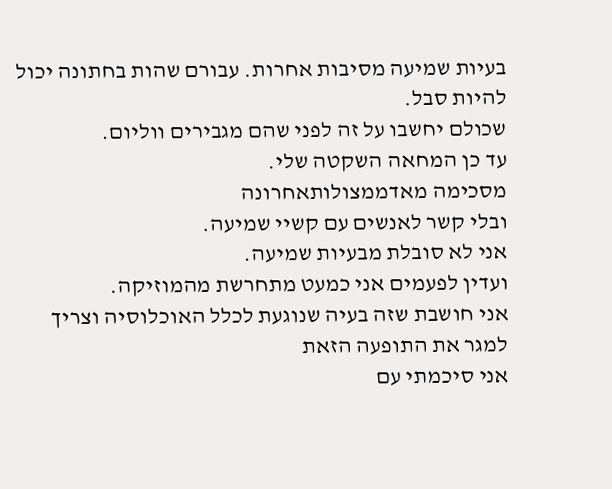בעיות שמיעה מסיבות אחרות. עבורם שהות בחתונה יכול להיות סבל.
שכולם יחשבו על זה לפני שהם מגבירים ווליום.
עד כן המחאה השקטה שלי.
מסכימה מאדממצולותאחרונה
ובלי קשר לאנשים עם קשיי שמיעה.
אני לא סובלת מבעיות שמיעה.
ועדין לפעמים אני כמעט מתחרשת מהמוזיקה.
אני חושבת שזה בעיה שנוגעת לכלל האוכלוסיה וצריך למגר את התופעה הזאת
אני סיכמתי עם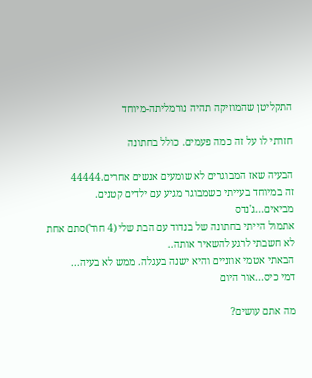התקליטן שהמוזיקה תהיה נורמליתה-מיוחד

חזרתי לו על זה כמה פעמים. כולל בחתונה

הבעיה שאז המבוגרים לא שומעים אנשים אחרים.44444
זה במיוחד בעייתי כשמבוגר מגיע עם ילדים קטנים.
מביאים...ג'נדס
אתמול הייתי בחתונה של בנדוד עם הבת שלי (4 חוד')סתם אחת
לא חשבתי לרגע להשאיר אותה..
הבאתי אטמי אוזניים והיא ישנה בעגלה. ממש לא בעיה...
דמי כיס...אור היום

מה אתם עושים?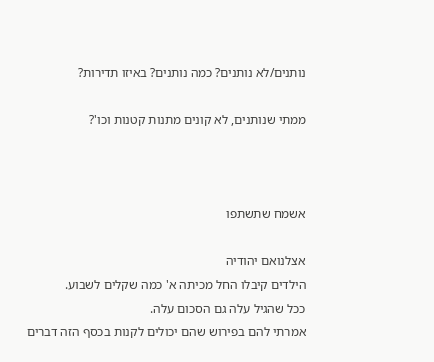נותנים/לא נותנים? כמה נותנים? באיזו תדירות?

ממתי שנותנים, לא קונים מתנות קטנות וכו'?



אשמח שתשתפו

אצלנואם יהודיה
הילדים קיבלו החל מכיתה א' כמה שקלים לשבוע.
ככל שהגיל עלה גם הסכום עלה.
אמרתי להם בפירוש שהם יכולים לקנות בכסף הזה דברים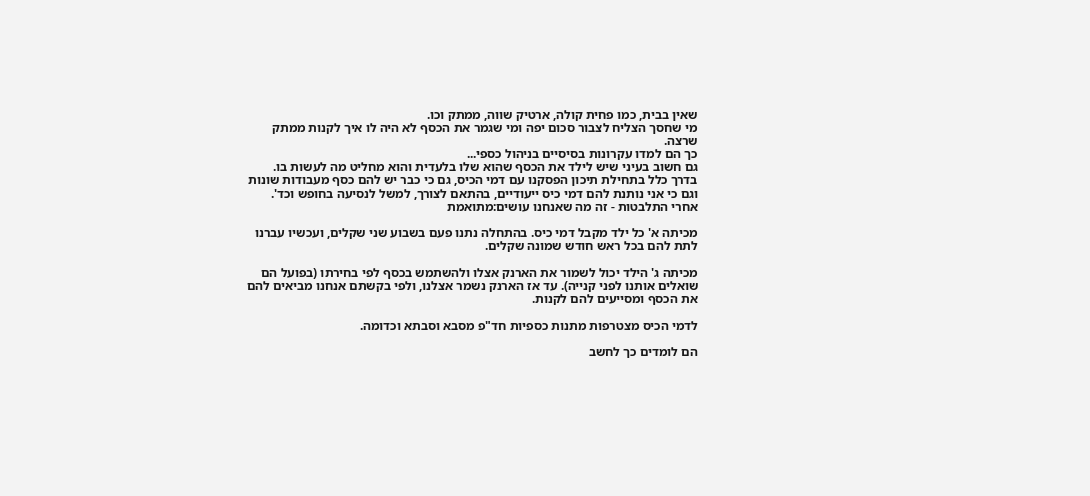שאין בבית, כמו פחית קולה, ארטיק שווה, ממתק וכו.
מי שחסך הצליח לצבור סכום יפה ומי שגמר את הכסף לא היה לו איך לקנות ממתק שרצה.
כך הם למדו עקרונות בסיסיים בניהול כספי...
גם חשוב בעיני שיש לילד את הכסף שהוא שלו בלעדית והוא מחליט מה לעשות בו.
בדרך כלל בתחילת תיכון הפסקנו עם דמי הכיס, גם כי כבר יש להם כסף מעבודות שונות וגם כי אני נותנת להם דמי כיס ייעודיים, בהתאם לצורך, למשל לנסיעה בחופש וכד'.
אחרי התלבטות - זה מה שאנחנו עושים:מתואמת

מכיתה א' כל ילד מקבל דמי כיס. בהתחלה נתנו פעם בשבוע שני שקלים, ועכשיו עברנו לתת להם בכל ראש חודש שמונה שקלים.

מכיתה ג' הילד יכול לשמור את הארנק אצלו ולהשתמש בכסף לפי בחירתו (בפועל הם שואלים אותנו לפני קנייה). עד אז הארנק נשמר אצלנו, ולפי בקשתם אנחנו מביאים להם את הכסף ומסייעים להם לקנות.

לדמי הכיס מצטרפות מתנות כספיות חד"פ מסבא וסבתא וכדומה.

הם לומדים כך לחשב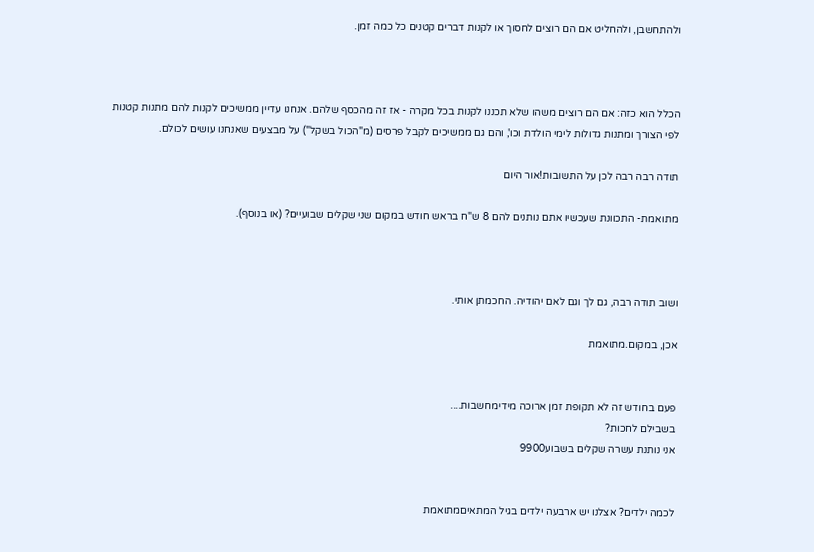ולהתחשבן, ולהחליט אם הם רוצים לחסוך או לקנות דברים קטנים כל כמה זמן.



הכלל הוא כזה: אם הם רוצים משהו שלא תכננו לקנות בכל מקרה - אז זה מהכסף שלהם. אנחנו עדיין ממשיכים לקנות להם מתנות קטנות לפי הצורך ומתנות גדולות לימי הולדת וכו', והם גם ממשיכים לקבל פרסים (מ"הכול בשקל") על מבצעים שאנחנו עושים לכולם.

תודה רבה רבה לכן על התשובות!אור היום

מתואמת- התכוונת שעכשיו אתם נותנים להם 8 ש"ח בראש חודש במקום שני שקלים שבועיים? (או בנוסף).



ושוב תודה רבה, גם לך וגם לאם יהודיה. החכמתן אותי.

אכן, במקום.מתואמת


פעם בחודש זה לא תקופת זמן ארוכה מידימחשבות....
בשבילם לחכות?
אני נותנת עשרה שקלים בשבוע9900


לכמה ילדים? אצלנו יש ארבעה ילדים בגיל המתאיםמתואמת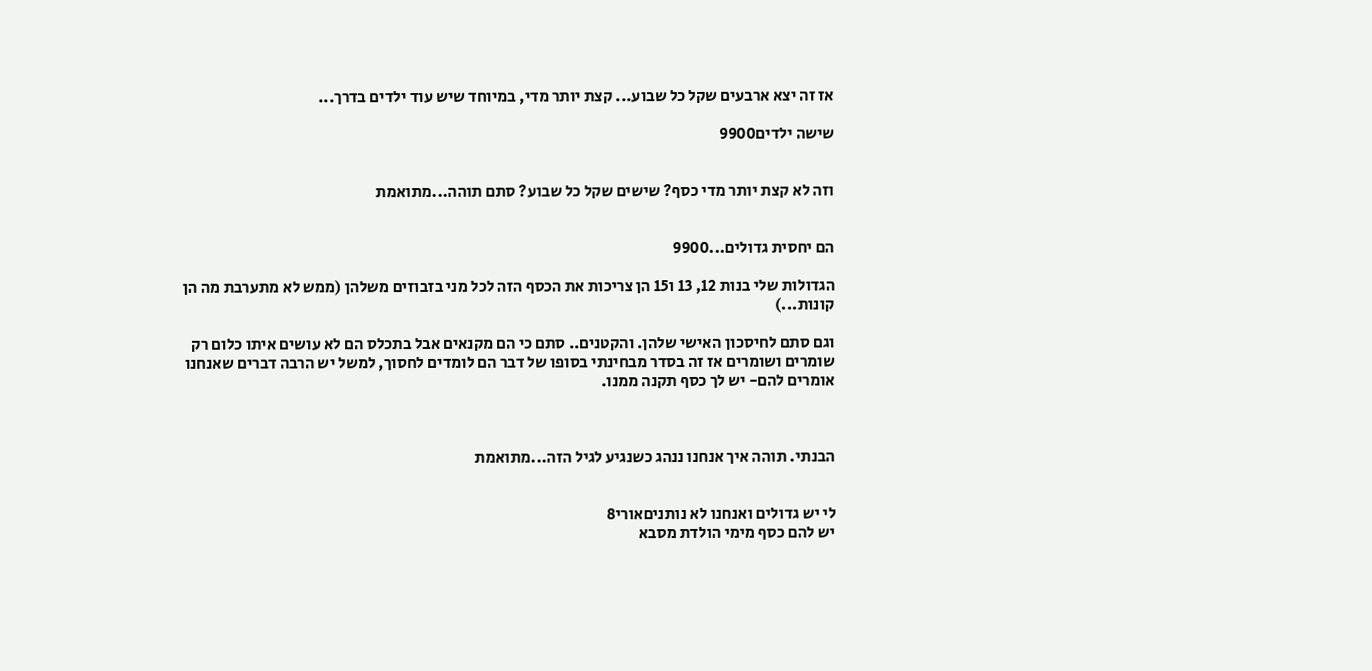אז זה יצא ארבעים שקל כל שבוע... קצת יותר מדי, במיוחד שיש עוד ילדים בדרך...

שישה ילדים9900


וזה לא קצת יותר מדי כסף? שישים שקל כל שבוע? סתם תוהה...מתואמת


הם יחסית גדולים...9900

הגדולות שלי בנות 12, 13 ו15 הן צריכות את הכסף הזה לכל מני בזבוזים משלהן (ממש לא מתערבת מה הן קונות...)

וגם סתם לחיסכון האישי שלהן. והקטנים.. סתם כי הם מקנאים אבל בתכלס הם לא עושים איתו כלום רק שומרים ושומרים אז זה בסדר מבחינתי בסופו של דבר הם לומדים לחסוך, למשל יש הרבה דברים שאנחנו אומרים להם- יש לך כסף תקנה ממנו.



הבנתי. תוהה איך אנחנו ננהג כשנגיע לגיל הזה...מתואמת


לי יש גדולים ואנחנו לא נותניםאורי8
יש להם כסף מימי הולדת מסבא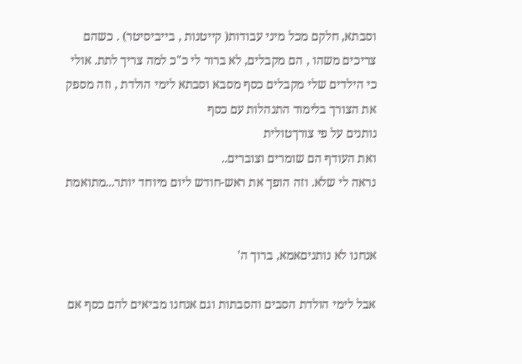וסבתא, חלקם מכל מיני עבודות( קייטנות , בייביסיטר) . כשהם צריכים משהו , הם מקבלים, לא ברור לי כ"כ למה צריך לתת. אולי כי הילדים שלי מקבלים כסף מסבא וסבתא לימי הולדת , וזה מספק את הצורך בלימוד התנהלות עם כסף
נותנים על פי צורךטולית
ואת העודף הם שומרים וצוברים..
נראה לי שלא. וזה הופך את ראש-חודש ליום מיוחד יותר...מתואמת


אנחנו לא נותניםאמא, ברוך ה'

אבל לימי הולדת הסבים והסבתות וגם אנחנו מביאים להם כסף אם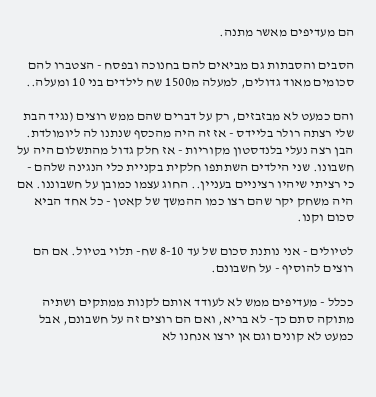הם מעדיפים מאשר מתנה.

הסבים והסבתות גם מביאים להם בחנוכה ובפסח - הצטברו להם סכומים מאוד גדולים, למעלה מ1500 שח לילדים בני 10 ומעלה..

והם כמעט לא מבזבזים, רק על דברים שהם ממש רוצים (נגיד הבת שלי רצתה רולר בליידס - אז זה היה מהכסף שנתנו לה ליומולדת. הבן רצה נעלי בלנדסטון מקוריות - אז חלק גדול מהתשלום היה על חשבונו. שני הילדים השתתפו חלקית בקניית כלי הנגינה שלהם - כי רציתי שיהיו רציניים בעניין.. החוג עצמו כמובן על חשבוננו. אם היה משחק יקר שהם רצו כמו ההמשך של קאטן - כל אחד הביא סכום וקנו.

לטיולים - אני נותנת סכום של עד 8-10 שח- תלוי בטיול. אם הם רוצים להוסיף - על חשבונם.

ככלל - מעדיפים ממש לא לעודד אותם לקנות ממתקים ושתיה מתוקה סתם כך- לא בריא, ואם הם רוצים זה על חשבונם, אבל כמעט לא קונים וגם אן ירצו אנחנו לא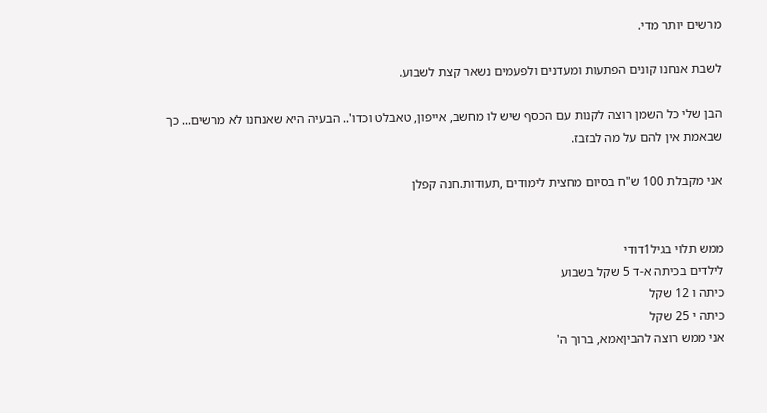מרשים יותר מדי.

לשבת אנחנו קונים הפתעות ומעדנים ולפעמים נשאר קצת לשבוע.

הבן שלי כל השמן רוצה לקנות עם הכסף שיש לו מחשב, אייפון, טאבלט וכדו'.. הבעיה היא שאנחנו לא מרשים... כך שבאמת אין להם על מה לבזבז.

אני מקבלת 100 ש"ח בסיום מחצית לימודים ,תעודות.חנה קפלן


ממש תלוי בגיל1דודי
לילדים בכיתה א-ד 5 שקל בשבוע
כיתה ו 12 שקל
כיתה י 25 שקל
אני ממש רוצה להביןאמא, ברוך ה'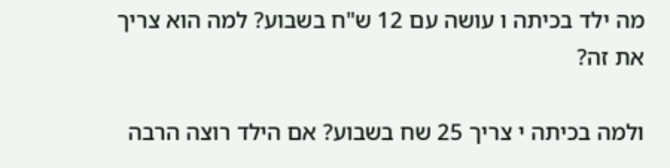מה ילד בכיתה ו עושה עם 12 ש"ח בשבוע? למה הוא צריך את זה?

ולמה בכיתה י צריך 25 שח בשבוע? אם הילד רוצה הרבה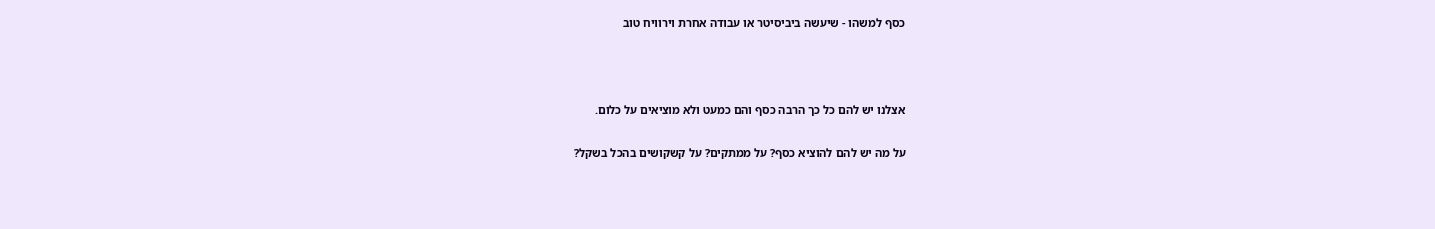כסף למשהו - שיעשה ביביסיטר או עבודה אחרת וירוויח טוב



אצלנו יש להם כל כך הרבה כסף והם כמעט ולא מוציאים על כלום.

על מה יש להם להוציא כסף? על ממתקים? על קשקושים בהכל בשקל?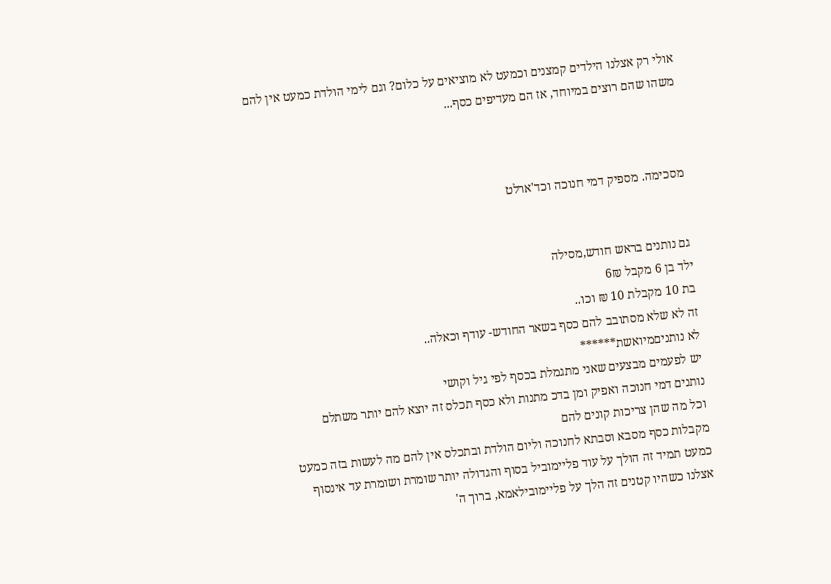אולי רק אצלנו הילדים קמצנים וכמעט לא מוציאים על כלום? וגם לימי הולדת כמעט אין להם משהו שהם רוצים במיוחד, אז הם מעדיפים כסף...



מסכימה. מספיק דמי חנוכה וכד'ארלט


גם נותנים בראש חודש,מסילה
ילד בן 6 מקבל 6₪
בת 10 מקבלת 10 ₪ וכו..
זה לא שלא מסתובב להם כסף בשאר החודש- עודף וכאלה..
לא נותניםמיואשת******
יש לפעמים מבצעים שאני מתגמלת בכסף לפי גיל וקושי
נותנים דמי חנוכה ואפיק ומן בדכ מתנות ולא כסף תכלס זה יוצא להם יותר משתלם
וכל מה שהן צריכות קונים להם
מקבלות כסף מסבא וסבתא לחנוכה וליום הולדת ובתכלס אין להם מה לעשות בזה כמעט
כמעט תמיד זה הולך על עוד פליימוביל בסוף והגדולה יותר שומרת ושומרת עד אינסוף
אצלנו כשהיו קטנים זה הלך על פליימובילאמא, ברוך ה'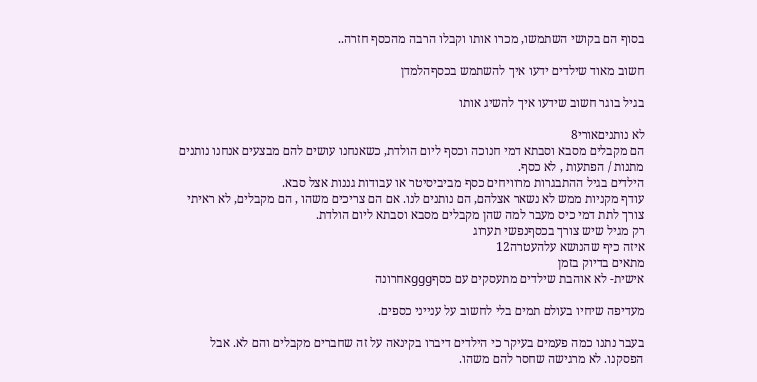בסוף הם בקושי השתמשו, מכרו אותו וקבלו הרבה מהכסף חזרה..

חשוב מאוד שילדים ידעו איך להשתמש בכסףהלמדן

בגיל בוגר חשוב שידעו איך להשיג אותו

לא נותניםאורי8
הם מקבלים מסבא וסבתא דמי חנוכה וכסף ליום הולדת, כשאנחנו עושים להם מבצעים אנחנו נותנים מתנות / הפתעות , לא כסף.
הילדים בגיל ההתבגרות מרוויחים כסף מביביסיטר או עבודות גננות אצל סבא.
עודף מקניות ממש לא נשאר אצלהם, הם נותנים לנו. אם הם צריכים משהו , הם מקבלים, לא ראיתי צורך לתת דמי כיס מעבר למה שהן מקבלים מסבא וסבתא ליום הולדת.
רק מגיל שיש צורך בכסףנפשי תערוג
איזה כיף שהנושא עלהעטרה12
מתאים בדיוק בזמן
אישית- לא אוהבת שילדים מתעסקים עם כסףgggאחרונה

מעדיפה שיחיו בעולם תמים בלי לחשוב על ענייני כספים.

בעבר נתנו כמה פעמים בעיקר כי הילדים דיברו בקינאה על זה שחברים מקבלים והם לא. אבל הפסקנו. לא מרגישה שחסר להם משהו.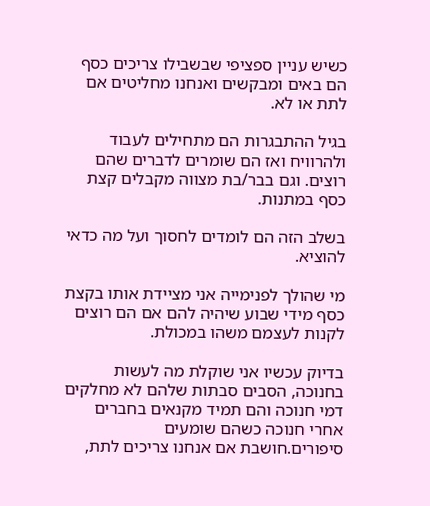כשיש עניין ספציפי שבשבילו צריכים כסף הם באים ומבקשים ואנחנו מחליטים אם לתת או לא.

בגיל ההתבגרות הם מתחילים לעבוד ולהרוויח ואז הם שומרים לדברים שהם רוצים. וגם בבר/בת מצווה מקבלים קצת כסף במתנות.

בשלב הזה הם לומדים לחסוך ועל מה כדאי להוציא.

מי שהולך לפנימייה אני מציידת אותו בקצת כסף מידי שבוע שיהיה להם אם הם רוצים לקנות לעצמם משהו במכולת.

בדיוק עכשיו אני שוקלת מה לעשות בחנוכה, הסבים סבתות שלהם לא מחלקים דמי חנוכה והם תמיד מקנאים בחברים אחרי חנוכה כשהם שומעים סיפורים.חושבת אם אנחנו צריכים לתת,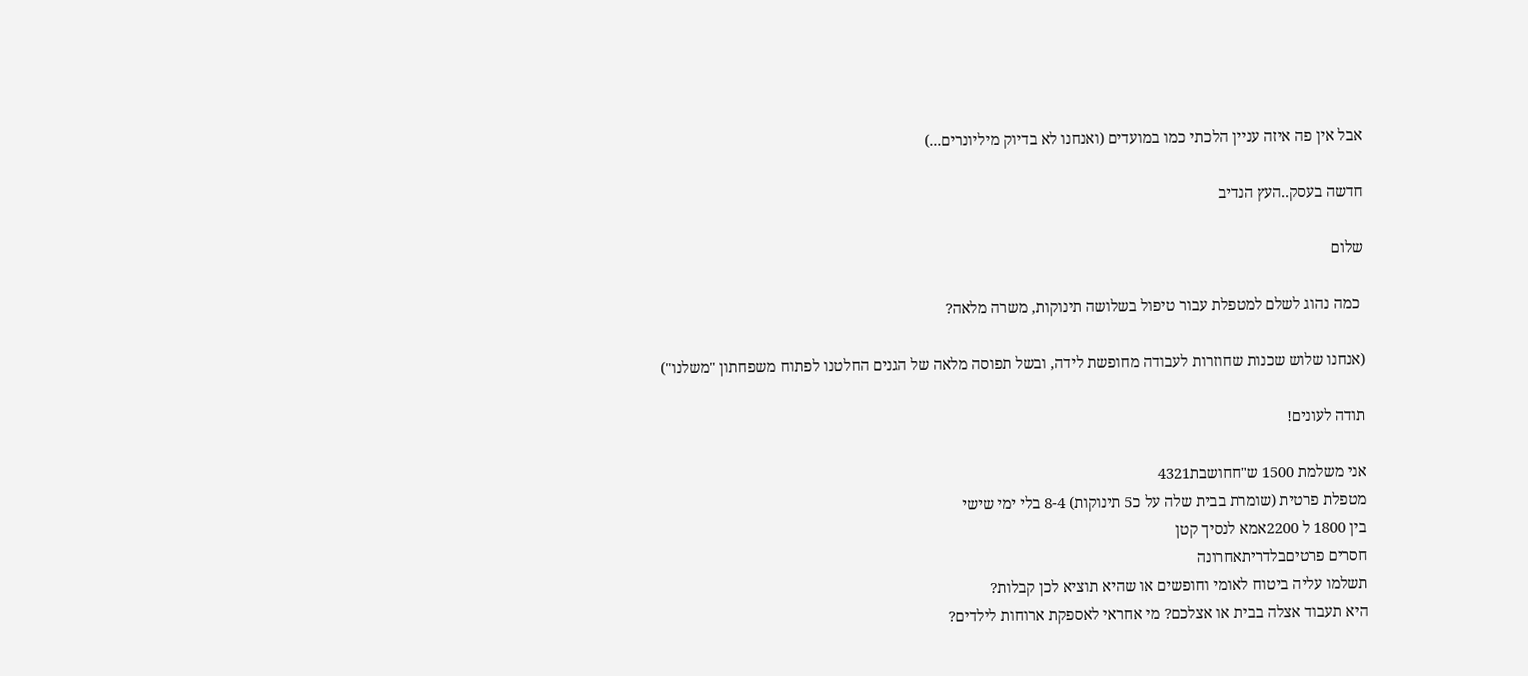אבל אין פה איזה עניין הלכתי כמו במועדים (ואנחנו לא בדיוק מיליונרים...)

חדשה בעסק..העץ הנדיב

שלום

 כמה נהוג לשלם למטפלת עבור טיפול בשלושה תינוקות, משרה מלאה?

(אנחנו שלוש שכנות שחוזרות לעבודה מחופשת לידה, ובשל תפוסה מלאה של הגנים החלטנו לפתוח משפחתון "משלנו")

תודה לעונים!

אני משלמת 1500 ש"חחושבת4321
מטפלת פרטית (שומרת בבית שלה על כ5 תינוקות) 8-4 בלי ימי שישי
בין 1800 ל 2200אמא לנסיך קטן
חסרים פרטיםבלדריתאחרונה
תשלמו עליה ביטוח לאומי וחופשים או שהיא תוציא לכן קבלות?
היא תעבוד אצלה בבית או אצלכם? מי אחראי לאספקת ארוחות לילדים?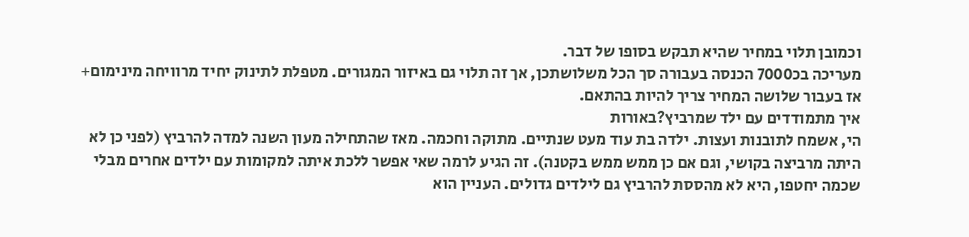וכמובן תלוי במחיר שהיא תבקש בסופו של דבר.
מעריכה בכ7000 הכנסה בעבורה סך הכל משלושתכן, אך זה תלוי גם באיזור המגורים. מטפלת לתינוק יחיד מרוויחה מינימום+ אז בעבור שלושה המחיר צריך להיות בהתאם.
איך מתמודדים עם ילד שמרביץ?באורות
הי, אשמח לתובנות ועצות. ילדה בת עוד מעט שנתיים. מתוקה וחכמה. מאז שהתחילה מעון השנה למדה להרביץ (לפני כן לא היתה מרביצה בקושי, וגם אם כן ממש ממש בקטנה). זה הגיע לרמה שאי אפשר ללכת איתה למקומות עם ילדים אחרים מבלי שכמה יחטפו, היא לא מהססת להרביץ גם לילדים גדולים. העניין הוא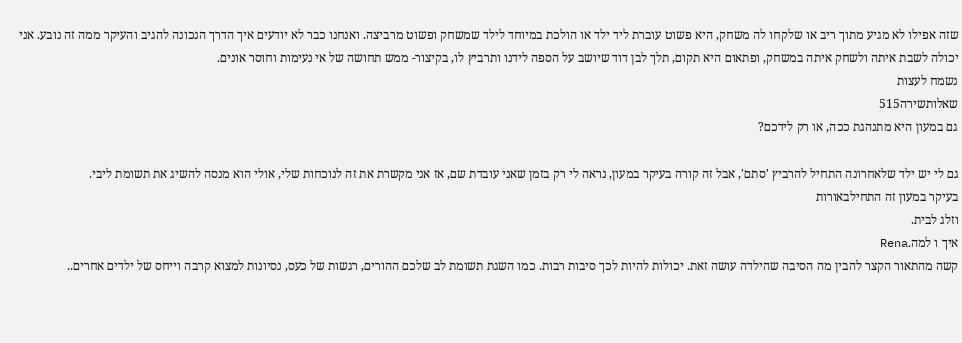שזה אפילו לא מגיע מתוך ריב או שלקחו לה משחק, היא פשוט עוברת ליד ילד או הולכת במיוחד לילד שמשחק ופשוט מרביצה. ואנחנו כבר לא יודעים איך הדרך הנכונה להגיב והעיקר ממה זה נובע. אני יכולה לשבת איתה ולשחק איתה במשחק, ופתאום היא תקום, תלך לבן דוד שיושב על הספה לידנו ותרביץ לו, בקיצור- ממש תחושה של אי נעימות וחוסר אונים.
נשמח לעצות
שאלותשירה515
גם במעון היא מתנהגת ככה, או רק לידכם?

גם לי יש ילד שלאחרונה התחיל להרביץ 'סתם', אבל זה קורה בעיקר במעון, נראה לי רק בזמן שאני עובדת שם, אז אני מקשרת את זה לנוכחות שלי, אולי הוא מנסה להשיג את תשומת ליבי.
בעיקר במעון זה התחילבאורות
וזלג לבית.
איך ו למה.Rena
קשה מהתאור הקצר להבין מה הסיבה שהילדה עושה זאת. יכולות להיות לכך סיבות רבות. כמו השגת תשומת לב שלכם ההורים, רגשות של כעס, נסיונות למצוא קרבה וייחס של ילדים אחרים..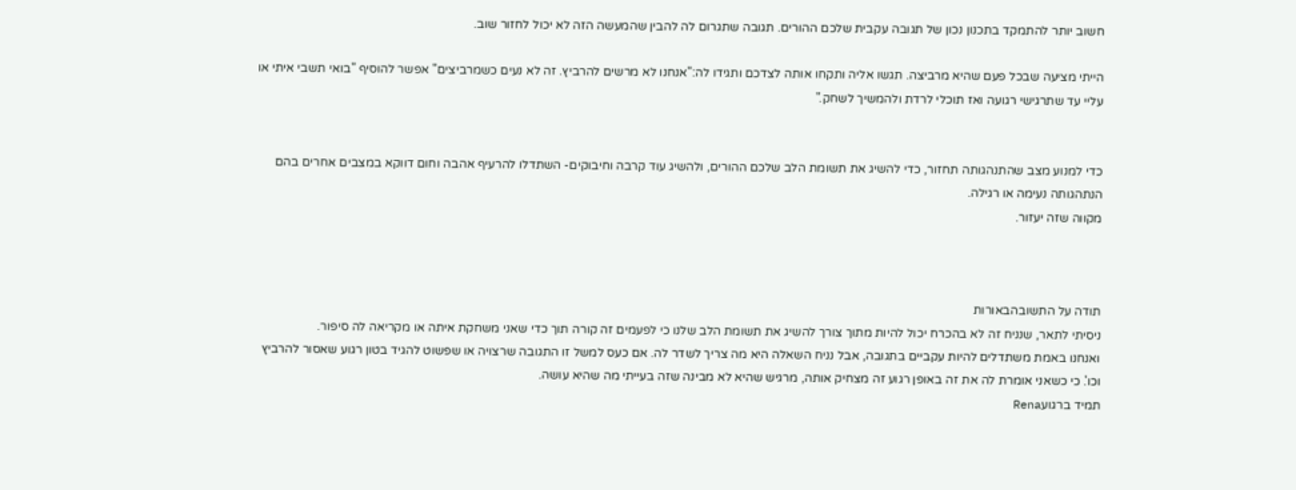חשוב יותר להתמקד בתכנון נכון של תגובה עקבית שלכם ההורים. תגובה שתגרום לה להבין שהמעשה הזה לא יכול לחזור שוב.

הייתי מציעה שבכל פעם שהיא מרביצה. תגשו אליה ותקחו אותה לצדכם ותגידו לה:"אנחנו לא מרשים להרביץ. זה לא נעים כשמרביצים" אפשר להוסיף "בואי תשבי איתי או עליי עד שתרגישי רגועה ואז תוכלי לרדת ולהמשיך לשחק."


כדי למנוע מצב שהתנהגותה תחזור, כדי להשיג את תשומת הלב שלכם ההורים, ולהשיג עוד קרבה וחיבוקים- השתדלו להרעיף אהבה וחום דווקא במצבים אחרים בהם הנתהגותה נעימה או רגילה.
מקווה שזה יעזור.



תודה על התשובהבאורות
ניסיתי לתאר, שנניח זה לא בהכרח יכול להיות מתוך צורך להשיג את תשומת הלב שלנו כי לפעמים זה קורה תוך כדי שאני משחקת איתה או מקריאה לה סיפור.
ואנחנו באמת משתדלים להיות עקביים בתגובה, אבל נניח השאלה היא מה צריך לשדר לה. אם כעס למשל זו התגובה שרצויה או שפשוט להגיד בטון רגוע שאסור להרביץ וכו'. כי כשאני אומרת לה את זה באופן רגוע זה מצחיק אותה, מרגיש שהיא לא מבינה שזה בעייתי מה שהיא עושה.
תמיד ברגועRena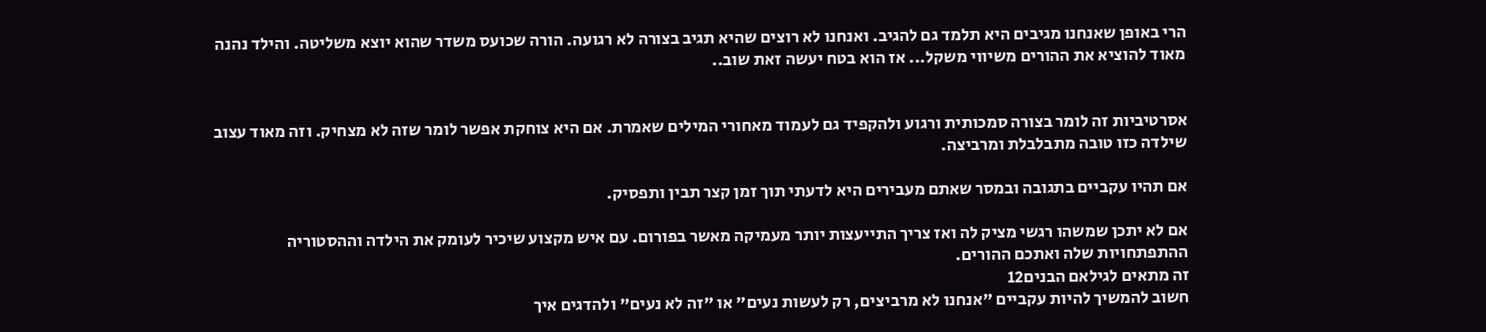הרי באופן שאנחנו מגיבים היא תלמד גם להגיב. ואנחנו לא רוצים שהיא תגיב בצורה לא רגועה. הורה שכועס משדר שהוא יוצא משליטה. והילד נהנה מאוד להוציא את ההורים משיווי משקל... אז הוא בטח יעשה זאת שוב..


אסרטיביות זה לומר בצורה סמכותית ורגוע ולהקפיד גם לעמוד מאחורי המילים שאמרת. אם היא צוחקת אפשר לומר שזה לא מצחיק. וזה מאוד עצוב שילדה כזו טובה מתבלבלת ומרביצה.

אם תהיו עקביים בתגובה ובמסר שאתם מעבירים היא לדעתי תוך זמן קצר תבין ותפסיק.

אם לא יתכן שמשהו רגשי מציק לה ואז צריך התייעצות יותר מעמיקה מאשר בפורום. עם איש מקצוע שיכיר לעומק את הילדה וההסטוריה ההתפתחויות שלה ואתכם ההורים.
זה מתאים לגילאם הבנים12
חשוב להמשיך להיות עקביים "אנחנו לא מרביצים, רק לעשות נעים" או "זה לא נעים" ולהדגים איך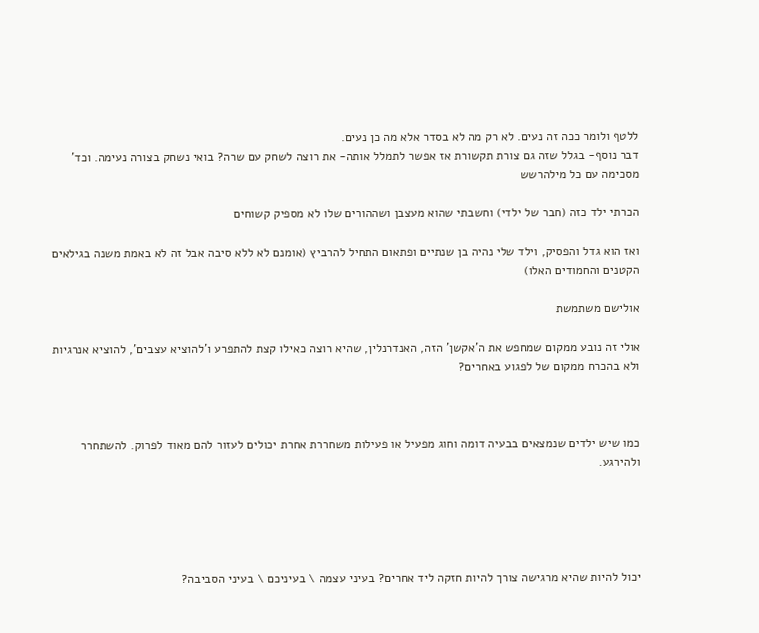ללטף ולומר ככה זה נעים. לא רק מה לא בסדר אלא מה כן נעים.
דבר נוסף- בגלל שזה גם צורת תקשורת אז אפשר לתמלל אותה- את רוצה לשחק עם שרה? בואי נשחק בצורה נעימה. וכד'
מסכימה עם כל מילהרשש

הכרתי ילד כזה (חבר של ילדי) וחשבתי שהוא מעצבן ושההורים שלו לא מספיק קשוחים

ואז הוא גדל והפסיק, וילד שלי נהיה בן שנתיים ופתאום התחיל להרביץ (אומנם לא ללא סיבה אבל זה לא באמת משנה בגילאים הקטנים והחמודים האלו)

אולישם משתמשת

אולי זה נובע ממקום שמחפש את ה'אקשן' הזה, האנדרנלין, שהיא רוצה כאילו קצת להתפרע ו'להוציא עצבים', להוציא אנרגיות ולא בהכרח ממקום של לפגוע באחרים?



כמו שיש ילדים שנמצאים בבעיה דומה וחוג מפעיל או פעילות משחררת אחרת יכולים לעזור להם מאוד לפרוק. להשתחרר ולהירגע.





יכול להיות שהיא מרגישה צורך להיות חזקה ליד אחרים? בעיני עצמה \ בעיניכם \ בעיני הסביבה?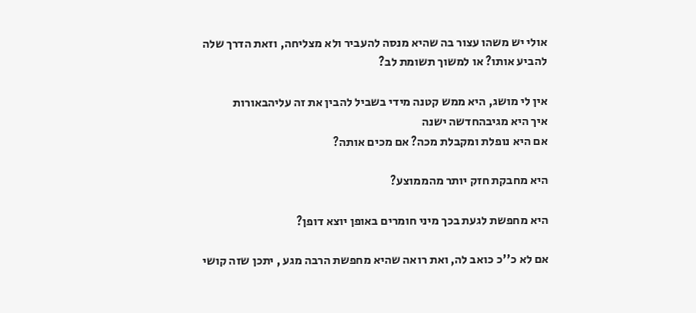אולי יש משהו עצור בה שהיא מנסה להעביר ולא מצליחה, וזאת הדרך שלה להביע אותו? או למשוך תשומת לב?

אין לי מושג, היא ממש קטנה מידי בשביל להבין את זה עליהבאורות
איך היא מגיבהחדשה ישנה
אם היא נופלת ומקבלת מכה? אם מכים אותה?

היא מחבקת חזק יותר מהממוצע?

היא מחפשת לגעת בכך מיני חומרים באופן יוצא דופן?

אם לא כ''כ כואב לה, ואת רואה שהיא מחפשת הרבה מגע , יתכן שזה קושי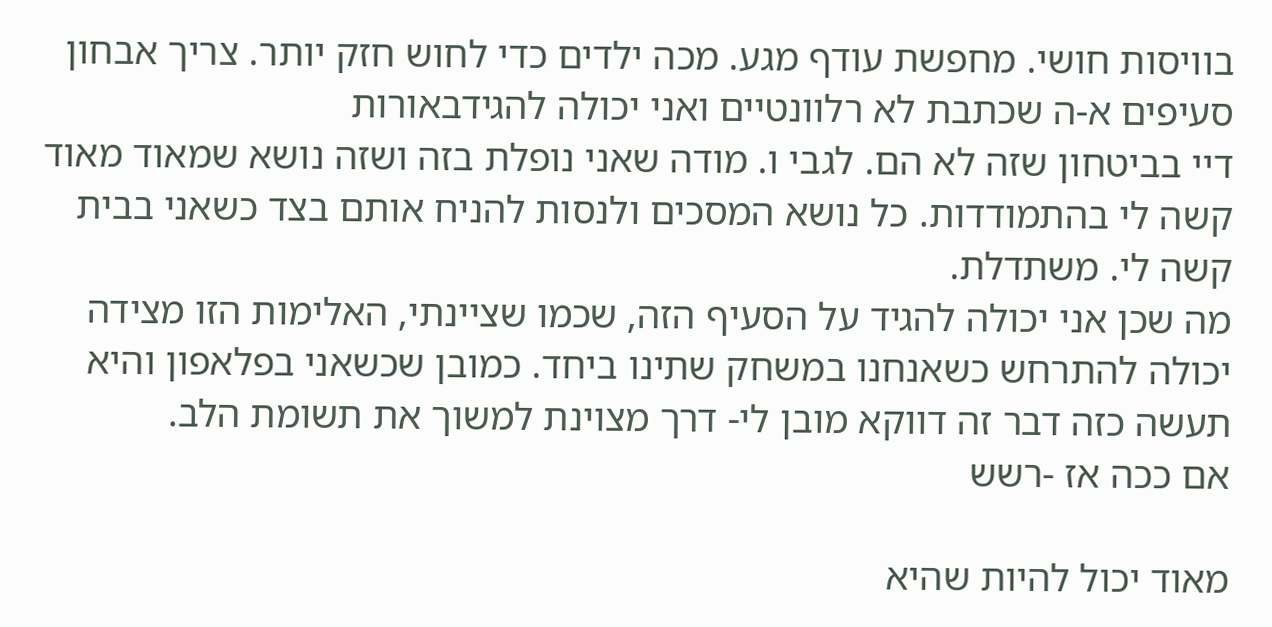בוויסות חושי. מחפשת עודף מגע. מכה ילדים כדי לחוש חזק יותר. צריך אבחון
סעיפים א-ה שכתבת לא רלוונטיים ואני יכולה להגידבאורות
דיי בביטחון שזה לא הם. לגבי ו. מודה שאני נופלת בזה ושזה נושא שמאוד מאוד קשה לי בהתמודדות. כל נושא המסכים ולנסות להניח אותם בצד כשאני בבית קשה לי. משתדלת.
מה שכן אני יכולה להגיד על הסעיף הזה, שכמו שציינתי, האלימות הזו מצידה יכולה להתרחש כשאנחנו במשחק שתינו ביחד. כמובן שכשאני בפלאפון והיא תעשה כזה דבר זה דווקא מובן לי- דרך מצוינת למשוך את תשומת הלב.
אם ככה אז -רשש

מאוד יכול להיות שהיא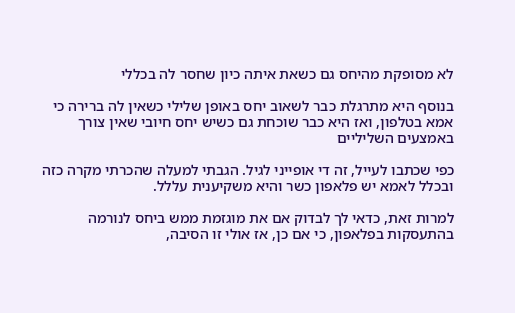לא מסופקת מהיחס גם כשאת איתה כיון שחסר לה בכללי

בנוסף היא מתרגלת כבר לשאוב יחס באופן שלילי כשאין לה ברירה כי אמא בטלפון, ואז היא כבר שוכחת גם כשיש יחס חיובי שאין צורך באמצעים השליליים

כפי שכתבו לעייל, זה די אופייני לגיל. הגבתי למעלה שהכרתי מקרה כזה ובכלל לאמא יש פלאפון כשר והיא משקיענית עללל.

למרות זאת, כדאי לך לבדוק אם את מוגזמת ממש ביחס לנורמה בהתעסקות בפלאפון, כי אם כן, אז אולי זו הסיבה,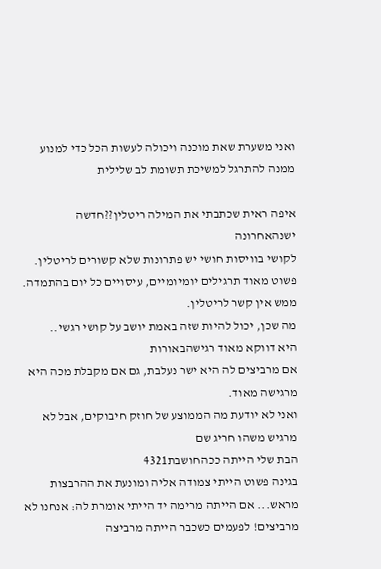ואני משערת שאת מוכנה ויכולה לעשות הכל כדי למנוע ממנה להתרגל למשיכת תשומת לב שלילית

איפה ראית שכתבתי את המילה ריטלין??חדשה ישנהאחרונה
לקושי בוויסות חושי יש פתרונות שלא קשורים לריטלין.
פשוט מאוד תרגילים יומיומיים, עיסויים כל יום בהתמדה. ממש אין קשר לריטלין.
מה שכן, יכול להיות שזה באמת יושב על קושי רגשי..
היא דווקא מאוד רגישהבאורות
אם מרביצים לה היא ישר נעלבת, גם אם מקבלת מכה היא מרגישה מאוד.
ואני לא יודעת מה הממוצע של חוזק חיבוקים, אבל לא מרגיש משהו חריג שם
הבת שלי הייתה ככהחושבת4321
בגינה פשוט הייתי צמודה אליה ומונעת את ההרבצות מראש... אם הייתה מרימה יד הייתי אומרת לה: אנחנו לא מרביצים! לפעמים כשכבר הייתה מרביצה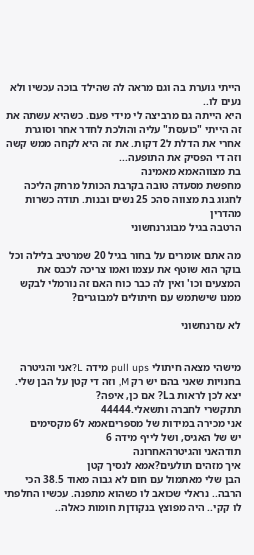הייתי גוערת בה וגם מראה לה שהילד בוכה עכשיו ולא נעים לו..
היא הייתה גם מרביצה לי מידי פעם. כשהיא עשתה את זה הייתי "כועסת" עליה והולכת לחדר אחר וסוגרת אחרי את הדלת ל2 דקות. את זה היא לקחה ממש קשה וזה די הפסיק את התופעה...
בת מצווהאמא מאמינה
מחפשת מסעדה טובה בקרבת הכותל מרחק הליכה לחגוג בת מצווה סהכ 25 נשים ובנות. תודה כשרות מהדרין
הרטבה בגיל מבוגרנחשוני

מה אתם אומרים על בחור בגיל 20 שמרטיב בלילה וכל בוקר הוא שוטף את עצמו ואמו צריכה לכבס את המצעים וכו' ואין לה כבר כוח האם זה נורמלי לבקש ממנו שישתמש עם חיתולים למבוגרים?

לא עזרנחשוני


מישהי מצאה חיתולי pull ups מידה L?אני והגיטרה
בחנויות שאני בהם יש רק M, וזה די קטן על הבן שלי. יצא לכן לראות בL? אם כן, איפה?
תתקשרי לחברה ותשאלי.44444
אני מכירה במידות של מספריםאמא ל6 מקסימים
יש של האגיס, ושל לייף מידה 6
תודהאני והגיטרהאחרונה
איך מזהים תולעים?אמא לנסיך קטן
הבן שלי מאתמול עם חום לא גבוה מאוד 38.5 הכי הרבה.. נראלי שכואב לו כשהוא מתפנה. עכשיו החלפתי לו קקי.. היה מפוצץ בנקודןת חומות כאלה..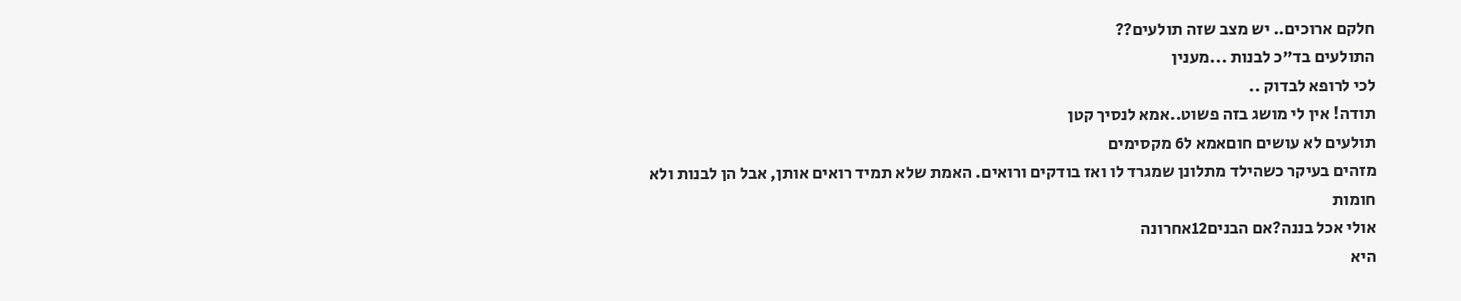חלקם ארוכים.. יש מצב שזה תולעים??
התולעים בד"כ לבנות ...מענין
לכי לרופא לבדוק ..
תודה! אין לי מושג בזה פשוט..אמא לנסיך קטן
תולעים לא עושים חוםאמא ל6 מקסימים
מזהים בעיקר כשהילד מתלונן שמגרד לו ואז בודקים ורואים. האמת שלא תמיד רואים אותן, אבל הן לבנות ולא חומות
אולי אכל בננה?אם הבנים12אחרונה
היא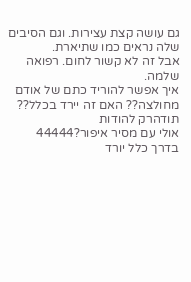גם עושה קצת עצירות. וגם הסיבים שלה נראים כמו שתיארת.
אבל זה לא קשור לחום. רפואה שלמה.
איך אפשר להוריד כתם של אודם מחולצה?? האם זה יירד בכלל?? תודהרק להודות
אולי עם מסיר איפור?44444
בדרך כלל יורד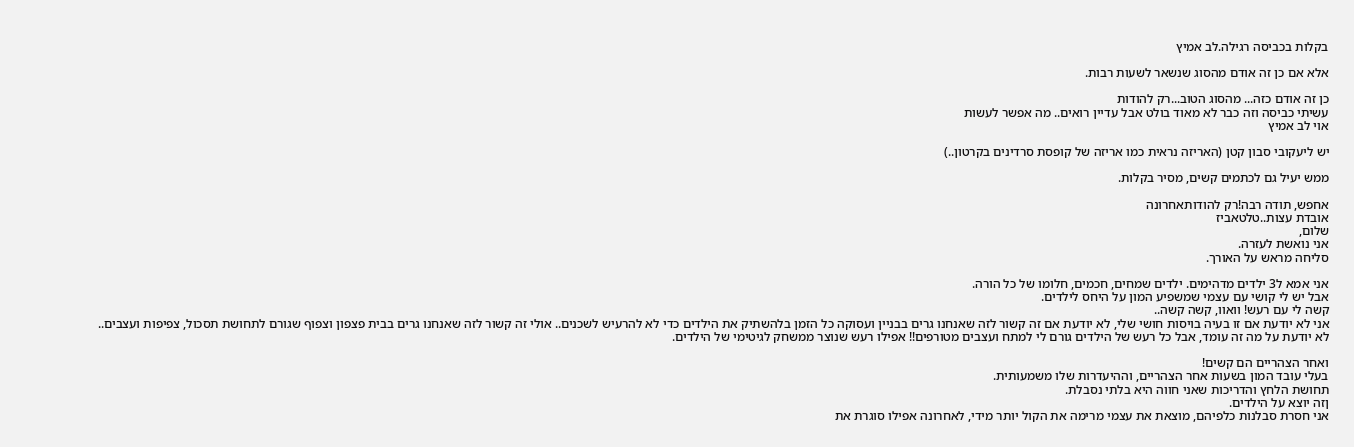בקלות בכביסה רגילה.לב אמיץ

אלא אם כן זה אודם מהסוג שנשאר לשעות רבות.

כן זה אודם כזה... מהסוג הטוב...רק להודות
עשיתי כביסה וזה כבר לא מאוד בולט אבל עדיין רואים.. מה אפשר לעשות
אוי לב אמיץ

יש ליעקובי סבון קטן (האריזה נראית כמו אריזה של קופסת סרדינים בקרטון..)

ממש יעיל גם לכתמים קשים, מסיר בקלות.

אחפש, תודה רבה!רק להודותאחרונה
אובדת עצות..טלטאביז
שלום,
אני נואשת לעזרה.
סליחה מראש על האורך.

אני אמא ל3 ילדים מדהימים. ילדים שמחים, חכמים, חלומו של כל הורה.
אבל יש לי קושי עם עצמי שמשפיע המון על היחס לילדים.
קשה לי עם רעש! וואוו, קשה קשה..
אני לא יודעת אם זו בעיה בויסות חושי שלי, לא יודעת אם זה קשור לזה שאנחנו גרים בבניין ועסוקה כל הזמן בלהשתיק את הילדים כדי לא להרעיש לשכנים.. אולי זה קשור לזה שאנחנו גרים בבית פצפון וצפוף שגורם לתחושת תסכול, צפיפות ועצבים..
לא יודעת על מה זה עומד, אבל כל רעש של הילדים גורם לי למתח ועצבים מטורפים!! אפילו רעש שנוצר ממשחק לגיטימי של הילדים.

ואחר הצהריים הם קשים!
בעלי עובד המון בשעות אחר הצהריים, וההיעדרות שלו משמעותית.
תחושת הלחץ והדריכות שאני חווה היא בלתי נסבלת.
ןזה יוצא על הילדים.
אני חסרת סבלנות כלפיהם, מוצאת את עצמי מרימה את הקול יותר מידי, לאחרונה אפילו סוגרת את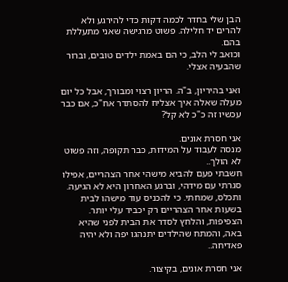הבן שלי בחדר לכמה דקות כדי להירגע ולא להרים יד חלילה. פשוט מרגישה שאני מתעללת בהם.
וכואב לי הלב, כי הם באמת ילדים טובים, וברור שהבעיה אצלי.

ואני בהיריון, ב"ה. הריון רצוי ומבורך, אבל כל יום מעלה שאלה איך אצליח להסתדר אח"כ, אם כבר עכשיו זה כ"כ לא קל?

אני חסרת אונים.
מנסה לעבוד על המידות, כבר תקופה, וזה פשוט לא הולך..
חשבתי פעם להביא מישהי אחר הצהריים, אפילו סגרתי עם מידהי, וברגע האחרון היא לא הגיעה. ותכלס, שמחתי. כי להכניס עוד מישהו לבית בשעות אחר הצהריים רק יכביד עלי יותר. הצפיפות, והלחץ לסדר את הבית לפני שהיא באה, והמתח שהילדים יתנהגו יפה ולא יהיה פאדיחה..

אני חסרת אונים, בקיצור.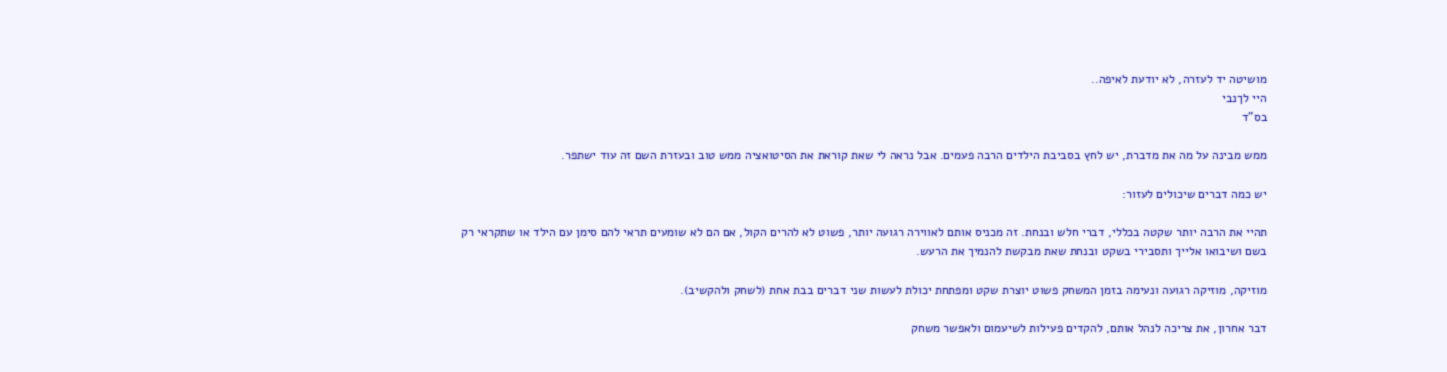מושיטה יד לעזרה, לא יודעת לאיפה..
היי לךנבי
בס"ד

ממש מבינה על מה את מדברת, יש לחץ בסביבת הילדים הרבה פעמים. אבל נראה לי שאת קוראת את הסיטואציה ממש טוב ובעזרת השם זה עוד ישתפר.

יש כמה דברים שיכולים לעזור:

תהיי את הרבה יותר שקטה בכללי, דברי חלש ובנחת. זה מכניס אותם לאווירה רגועה יותר, פשוט לא להרים הקול, אם הם לא שומעים תראי להם סימן עם הילד או שתקראי רק בשם ושיבואו אלייך ותסבירי בשקט ובנחת שאת מבקשת להנמיך את הרעש.

מוזיקה, מוזיקה רגועה ונעימה בזמן המשחק פשוט יוצרת שקט ומפתחת יכולת לעשות שני דברים בבת אחת (לשחק ולהקשיב).

דבר אחרון, את צריכה לנהל אותם, להקדים פעילות לשיעמום ולאפשר משחק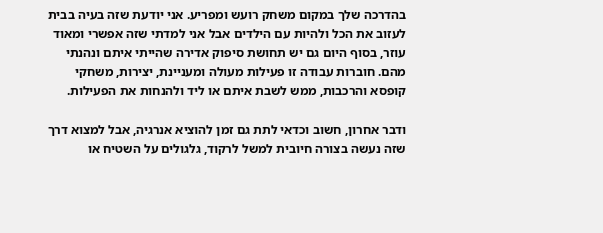בהדרכה שלך במקום משחק רועש ומפריע. אני יודעת שזה בעיה בבית לעזוב את הכל ולהיות עם הילדים אבל אני למדתי שזה אפשרי ומאוד עוזר, בסוף היום גם יש תחושת סיפוק אדירה שהייתי איתם ונהנתי מהם. חוברות עבודה זו פעילות מעולה ומעניינת, יצירות, משחקי קופסא והרכבות, ממש לשבת איתם או ליד ולהנחות את הפעילות.

ודבר אחרון, חשוב וכדאי לתת גם זמן להוציא אנרגיה, אבל למצוא דרך שזה נעשה בצורה חיובית למשל לרקוד, גלגולים על השטיח או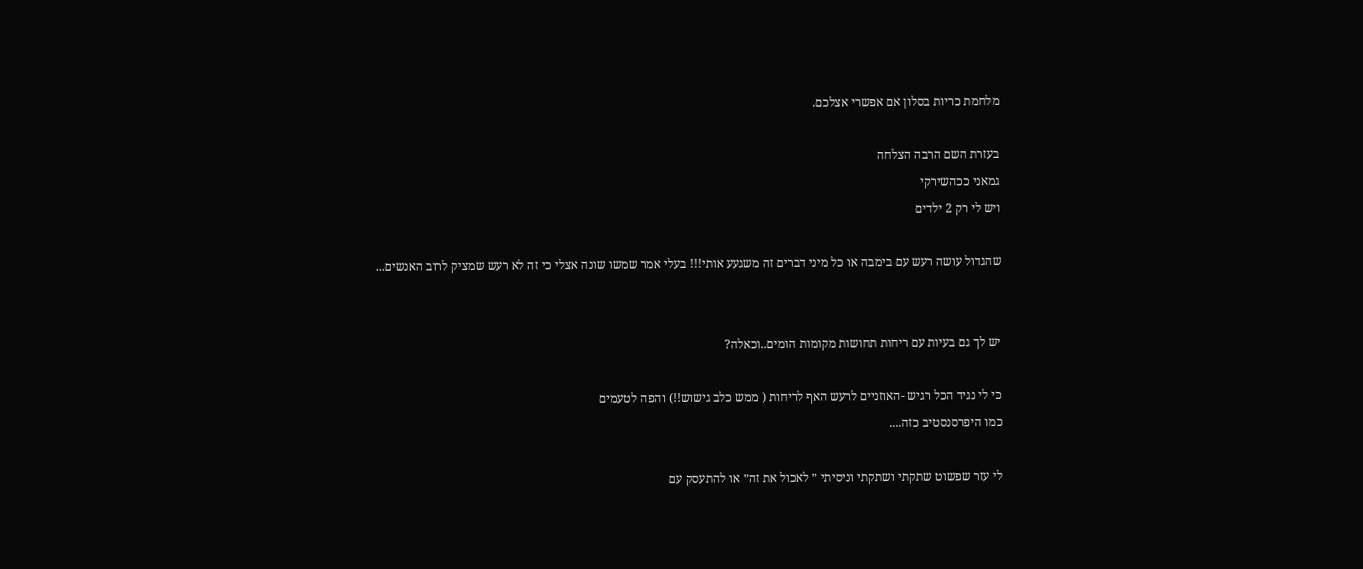מלחמת כריות בסלון אם אפשרי אצלכם.

בעזרת השם הרבה הצלחה
גמאני ככהשירקי
ויש לי רק 2 ילדים

שהגדול עושה רעש עם בימבה או כל מיני דברים זה משגעע אותי!!! בעלי אמר שמשו שונה אצלי כי זה לא רעש שמציק לרוב האנשים...


יש לך גם בעיות עם ריחות תחושות מקומות הומים..וכאלה?

כי לי נגיד הכל רגיש -האוזניים לרעש האף לריחות ( ממש כלב גישוש!!) והפה לטעמים
כמו היפרסנסטיב כזה....

לי עזר שפשוט שתקתי ושתקתי וניסיתי ״ לאכול את זה״ או להתעסק עם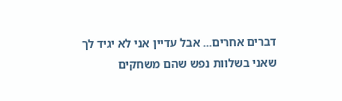דברים אחרים... אבל עדיין אני לא יגיד לך שאני בשלוות נפש שהם משחקים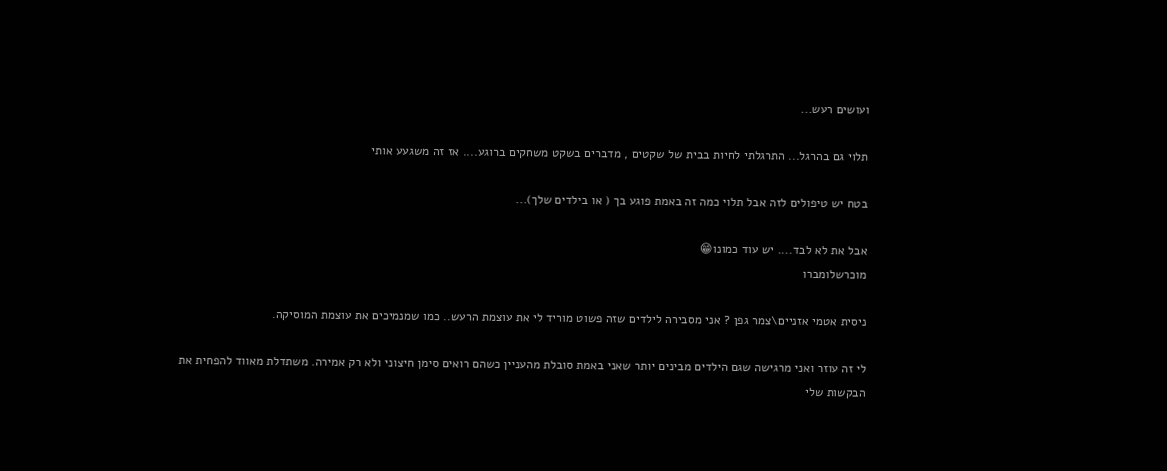ועושים רעש...

תלוי גם בהרגל... התרגלתי לחיות בבית של שקטים , מדברים בשקט משחקים ברוגע.... אז זה משגעע אותי

בטח יש טיפולים לזה אבל תלוי כמה זה באמת פוגע בך ( או בילדים שלך)...

אבל את לא לבד.... יש עוד כמונו😁
מוכרשלומברו

ניסית אטמי אזניים\צמר גפן ? אני מסבירה לילדים שזה פשוט מוריד לי את עוצמת הרעש.. כמו שמנמיכים את עוצמת המוסיקה.

לי זה עוזר ואני מרגישה שגם הילדים מבינים יותר שאני באמת סובלת מהעניין כשהם רואים סימן חיצוני ולא רק אמירה. משתדלת מאווד להפחית את הבקשות שלי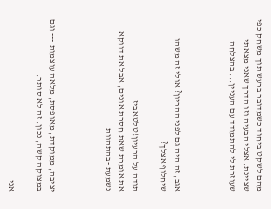מהם לשקט ביחוד כשמדובר ברעש תוך משחק כפי שציינת. אצלי הבעיה וזו הדרך שאני מצאתי שעוזרת לי להתמודד עם העניין... בהצלחה



אגב, זה היה גם לפני ההריון? אולי זה משהו שיחלוף אצלך?

תודה על הרעיון!טלטאביז
את אומרת שאת חסרת אונים, אבל את דווקא נשמעת -בהתהוות



יציבה, ממוקדת, מאופסת, מלאה עוצמות --- וגם במצוקה קשה, נכון. זה לא סותר.

אני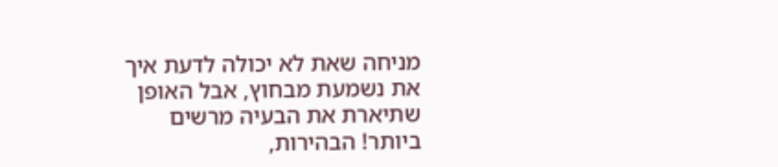מניחה שאת לא יכולה לדעת איך את נשמעת מבחוץ, אבל האופן שתיארת את הבעיה מרשים ביותר! הבהירות,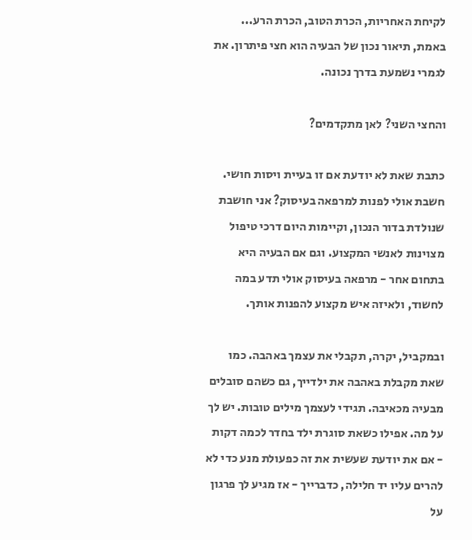לקיחת האחריות, הכרת הטוב, הכרת הרע... באמת, תיאור נכון של הבעיה הוא חצי פיתרון. את לגמרי נשמעת בדרך נכונה.

והחצי השני? לאן מתקדמים?

כתבת שאת לא יודעת אם זו בעיית ויסות חושי. חשבת אולי לפנות למרפאה בעיסוק? אני חושבת שנולדת בדור הנכון, וקיימות היום דרכי טיפול מצוינות לאנשי המקצוע. וגם אם הבעיה היא בתחום אחר - מרפאה בעיסוק אולי תדע במה לחשוד, ולאיזה איש מקצוע להפנות אותך.

ובמקביל, יקרה, תקבלי את עצמך באהבה. כמו שאת מקבלת באהבה את ילדייך, גם כשהם סובלים מבעיה מכאיבה. תגידי לעצמך מילים טובות. יש לך על מה. אפילו כשאת סוגרת ילד בחדר לכמה דקות - אם את יודעת שעשית את זה כפעולת מנע כדי לא להרים עליו יד חלילה, כדברייך - אז מגיע לך פרגון על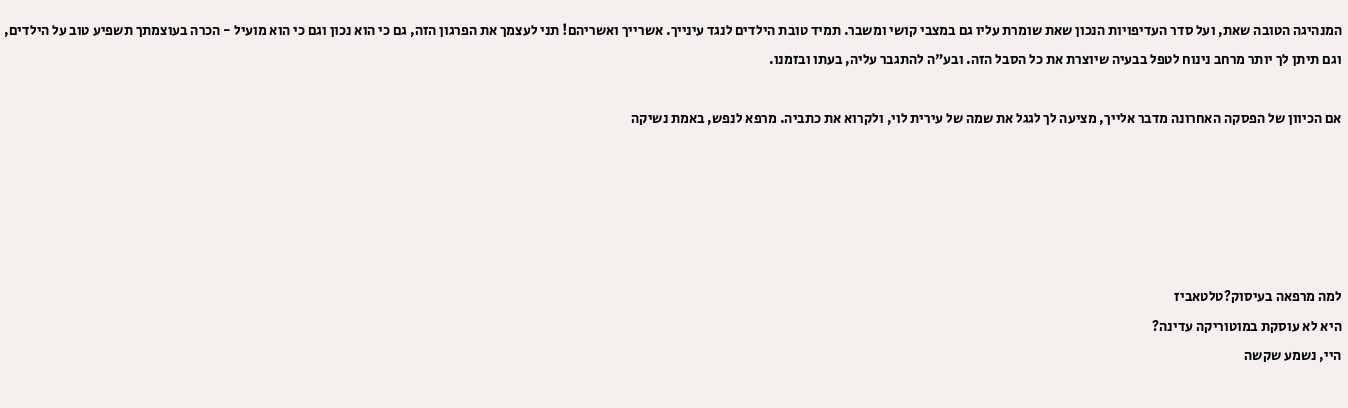המנהיגה הטובה שאת, ועל סדר העדיפויות הנכון שאת שומרת עליו גם במצבי קושי ומשבר. תמיד טובת הילדים לנגד עינייך. אשרייך ואשריהם! תני לעצמך את הפרגון הזה, גם כי הוא נכון וגם כי הוא מועיל - הכרה בעוצמתך תשפיע טוב על הילדים, וגם תיתן לך יותר מרחב נינוח לטפל בבעיה שיוצרת את כל הסבל הזה. ובע"ה להתגבר עליה, בעתו ובזמנו.

אם הכיוון של הפסקה האחרונה מדבר אלייך, מציעה לך לגגל את שמה של עירית לוי, ולקרוא את כתביה. מרפא לנפש, באמת נשיקה





למה מרפאה בעיסוק?טלטאביז
היא לא עוסקת במוטוריקה עדינה?
היי, נשמע שקשה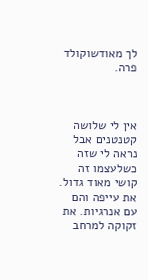לך מאודשוקולד פרה.



אין לי שלושה קטנטנים אבל נראה לי שזה כשלעצמו זה קושי מאוד גדול. את עייפה והם עם אנרגיות. את זקוקה למרחב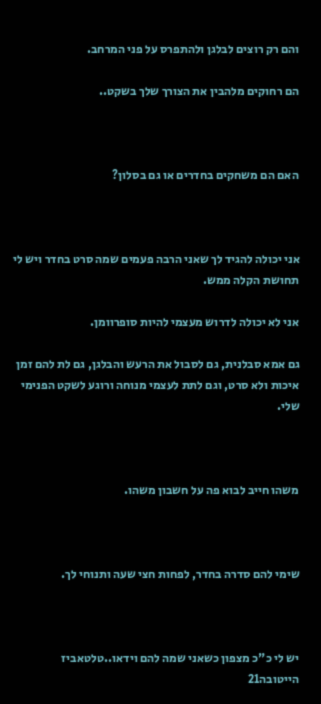והם רק רוצים לבלגן ולהתפרס על פני המרחב.

הם רחוקים מלהבין את הצורך שלך בשקט..



האם הם משחקים בחדרים או גם בסלון?



אני יכולה להגיד לך שאני הרבה פעמים שמה סרט בחדר ויש לי תחושת הקלה ממש.

אני לא יכולה לדרוש מעצמי להיות סופרוומן.

גם אמא סבלנית, גם לסבול את הרעש והבלגן, גם לת להם זמן איכות ולא סרט, וגם לתת לעצמי מנוחה ורוגע לשקט הפנימי שלי.



משהו חייב לבוא פה על חשבון משהו.



שימי להם סדרה בחדר, לפחות חצי שעה ותנוחי לך.



יש לי כ"כ מצפון כשאני שמה להם וידאו..טלטאביז
הייטובה21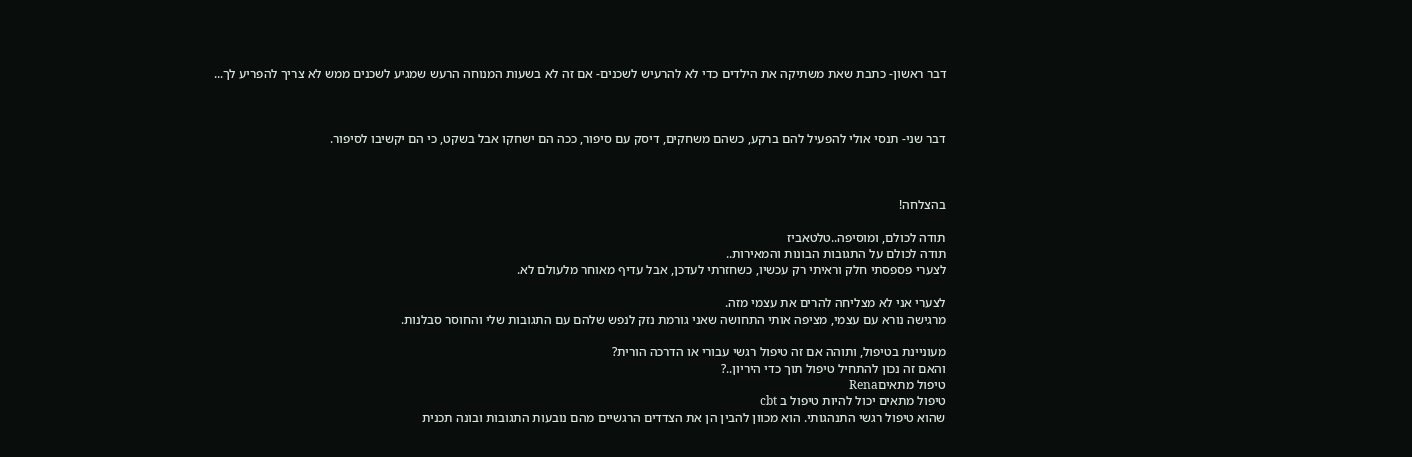דבר ראשון- כתבת שאת משתיקה את הילדים כדי לא להרעיש לשכנים- אם זה לא בשעות המנוחה הרעש שמגיע לשכנים ממש לא צריך להפריע לך...



דבר שני- תנסי אולי להפעיל להם ברקע, כשהם משחקים, דיסק עם סיפור, ככה הם ישחקו אבל בשקט, כי הם יקשיבו לסיפור.



בהצלחה!

תודה לכולם, ומוסיפה..טלטאביז
תודה לכולם על התגובות הבונות והמאירות..
לצערי פספסתי חלק וראיתי רק עכשיו, כשחזרתי לעדכן, אבל עדיף מאוחר מלעולם לא.

לצערי אני לא מצליחה להרים את עצמי מזה.
מרגישה נורא עם עצמי, מציפה אותי התחושה שאני גורמת נזק לנפש שלהם עם התגובות שלי והחוסר סבלנות.

מעוניינת בטיפול, ותוהה אם זה טיפול רגשי עבורי או הדרכה הורית?
והאם זה נכון להתחיל טיפול תוך כדי היריון..?
טיפול מתאיםRena
טיפול מתאים יכול להיות טיפול ב cbt
שהוא טיפול רגשי התנהגותי. הוא מכוון להבין הן את הצדדים הרגשיים מהם נובעות התגובות ובונה תכנית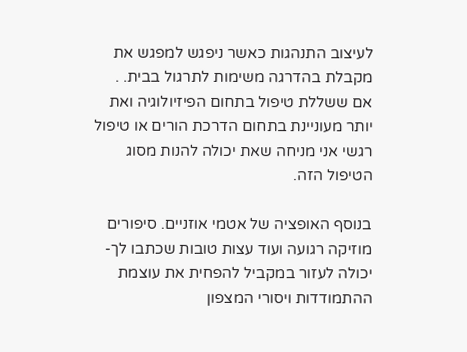לעיצוב התנהגות כאשר ניפגש למפגש את מקבלת בהדרגה משימות לתרגול בבית. . אם ששללת טיפול בתחום הפיזיולוגיה ואת יותר מעוניינת בתחום הדרכת הורים או טיפול רגשי אני מניחה שאת יכולה להנות מסוג הטיפול הזה.

בנוסף האופציה של אטמי אוזניים. סיפורים מוזיקה רגועה ועוד עצות טובות שכתבו לך- יכולה לעזור במקביל להפחית את עוצמת ההתמודדות ויסורי המצפון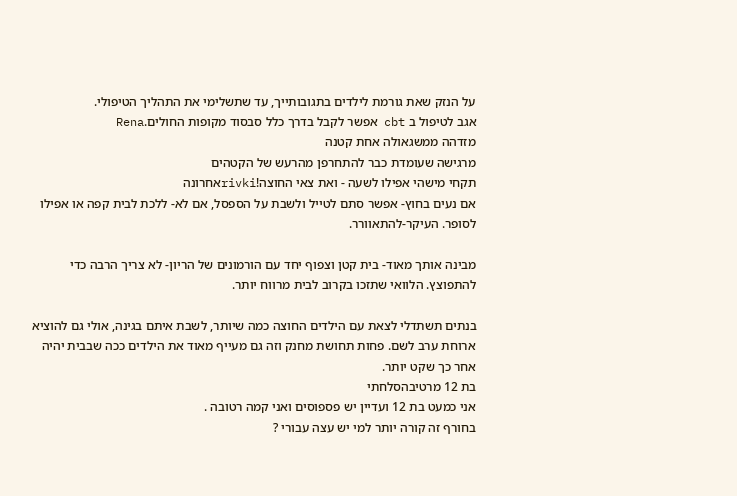על הנזק שאת גורמת לילדים בתגובותייך, עד שתשלימי את התהליך הטיפולי.
אגב לטיפול ב cbt אפשר לקבל בדרך כלל סבסוד מקופות החולים.Rena
מזדהה ממשגאולה אחת קטנה
מרגישה שעומדת כבר להתחרפן מהרעש של הקטהים
תקחי מישהי אפילו לשעה - ואת צאי החוצה!rivkiאחרונה
אם נעים בחוץ- אפשר סתם לטייל ולשבת על הספסל, אם לא- ללכת לבית קפה או אפילו לסופר. העיקר-להתאוורר.

מבינה אותך מאוד- בית קטן וצפוף יחד עם הורמונים של הריון- לא צריך הרבה כדי להתפוצץ. הלוואי שתזכו בקרוב לבית מרווח יותר.

בנתים תשתדלי לצאת עם הילדים החוצה כמה שיותר, לשבת איתם בגינה, אולי גם להוציא ארוחת ערב לשם. פחות תחושת מחנק וזה גם מעייף מאוד את הילדים ככה שבבית יהיה אחר כך שקט יותר.
בת 12 מרטיבהסלחתי
אני כמעט בת 12 ועדיין יש פספוסים ואני קמה רטובה .
בחורף זה קורה יותר למי יש עצה עבורי ?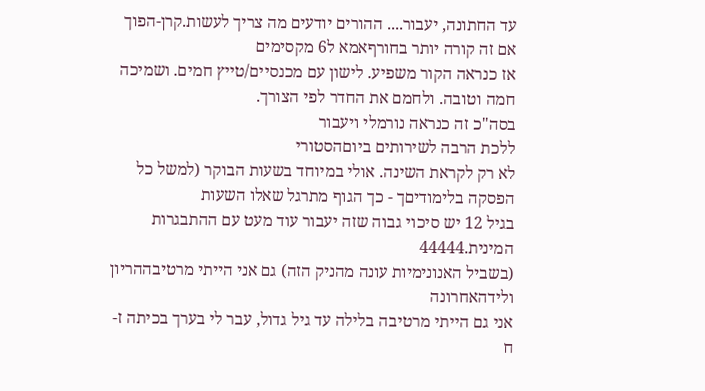עד החתונה, יעבור.... ההורים יודעים מה צריך לעשות.קרן-הפוך
אם זה קורה יותר בחורףאמא ל6 מקסימים
אז כנראה הקור משפיע. לישון עם מכנסיים/טייץ חמים. ושמיכה חמה וטובה. ולחמם את החדר לפי הצורך.
בסה"כ זה כנראה נורמלי ויעבור
ללכת הרבה לשירותים ביוםהסטורי
לא רק לקראת השינה. אולי במיוחד בשעות הבוקר (למשל כל הפסקה בלימודיםך - כך הגוף מתרגל שאלו השעות
בגיל 12 יש סיכוי גבוה שזה יעבור עוד מעט עם ההתבגרות המינית.44444
(בשביל האנונימיות עונה מהניק הזה) גם אני הייתי מרטיבההריון ולידהאחרונה
אני גם הייתי מרטיבה בלילה עד גיל גדול, עבר לי בערך בכיתה ז-ח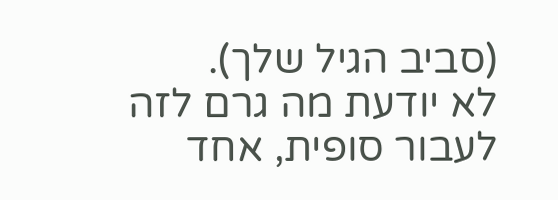(סביב הגיל שלך).
לא יודעת מה גרם לזה לעבור סופית, אחד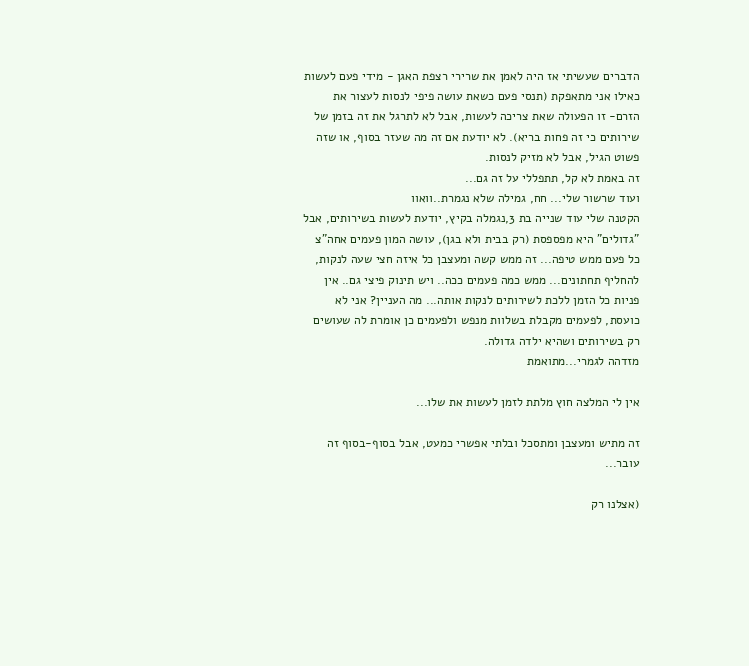הדברים שעשיתי אז היה לאמן את שרירי רצפת האגן - מידי פעם לעשות כאילו אני מתאפקת (תנסי פעם כשאת עושה פיפי לנסות לעצור את הזרם- זו הפעולה שאת צריכה לעשות, אבל לא לתרגל את זה בזמן של שירותים כי זה פחות בריא). לא יודעת אם זה מה שעזר בסוף, או שזה פשוט הגיל, אבל לא מזיק לנסות.
זה באמת לא קל, תתפללי על זה גם...
ועוד שרשור שלי... חח, גמילה שלא נגמרת..וואוו
הקטנה שלי עוד שנייה בת 3,נגמלה בקיץ, יודעת לעשות בשירותים, אבל "גדולים" היא מפספסת (רק בבית ולא בגן), עושה המון פעמים אחה"צ כל פעם ממש טיפה... זה ממש קשה ומעצבן כל איזה חצי שעה לנקות, להחליף תחתונים... ממש כמה פעמים ככה.. ויש תינוק פיצי גם.. אין פניות כל הזמן ללכת לשירותים לנקות אותה... מה העניין? אני לא כועסת, לפעמים מקבלת בשלוות מנפש ולפעמים כן אומרת לה שעושים רק בשירותים ושהיא ילדה גדולה.
מזדהה לגמרי...מתואמת

אין לי המלצה חוץ מלתת לזמן לעשות את שלו...

זה מתיש ומעצבן ומתסכל ובלתי אפשרי כמעט, אבל בסוף-בסוף זה עובר...

(אצלנו רק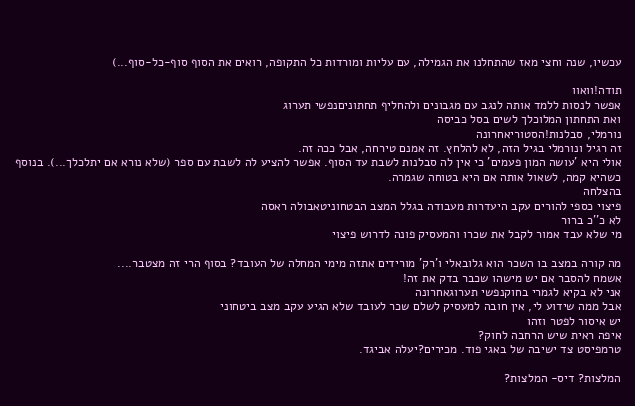עכשיו, שנה וחצי מאז שהתחלנו את הגמילה, עם עליות ומורדות כל התקופה, רואים את הסוף סוף-כל-סוף...)

תודה!וואוו
אפשר לנסות ללמד אותה לנגב עם מגבונים ולהחליף תחתוניםנפשי תערוג
ואת התחתון המלוכלך לשים בסל כביסה
נורמלי, סבלנות!הסטוריאחרונה
זה רגיל ונורמלי בגיל הזה, לא להלחץ. זה אמנם טירחה, אבל ככה זה.
אולי היא 'עושה המון פעמים' כי אין לה סבלנות לשבת עד הסוף. אפשר להציע לה לשבת עם ספר (שלא נורא אם יתלכלך...). בנוסף כשהיא קמה, לשאול אותה אם היא בטוחה שגמרה.
בהצלחה
פיצוי כספי להורים עקב היעדרות מעבודה בגלל המצב הבטחוניטאבולה ראסה
לא כ''כ ברור
מי שלא עבד אמור לקבל את שכרו והמעסיק פונה לדרוש פיצוי

מה קורה במצב בו השכר הוא גלובאלי ו'רק' מורידים אתזה מימי המחלה של העובד? בסוף הרי זה מצטבר....
אשמח להסבר אם יש מישהו שכבר בדק את זה!
אני לא בקיא לגמרי בחוקנפשי תערוגאחרונה
אבל ממה שידוע לי, אין חובה למעסיק לשלם שכר לעובד שלא הגיע עקב מצב ביטחוני
יש איסור לפטר וזהו
איפה ראית שיש הרחבה לחוק?
טרמפיסט צד ישיבה של באגי פוד. מכירים?יעלה אביגד.

המלצות? דיס- המלצות?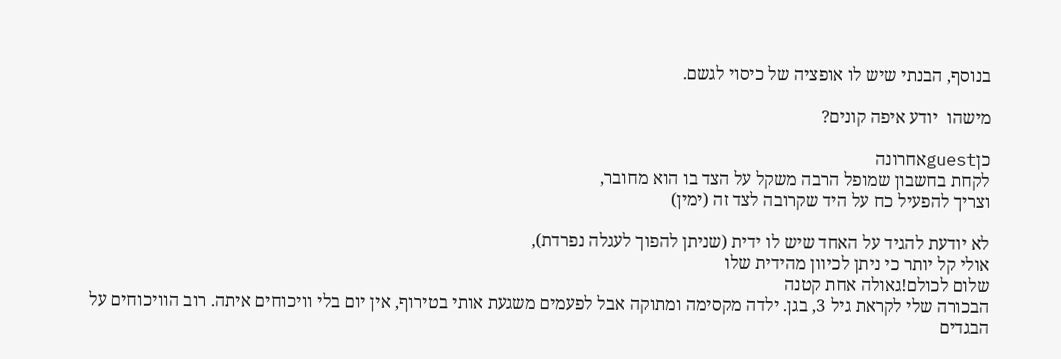בנוסף, הבנתי שיש לו אופציה של כיסוי לגשם.

מישהו  יודע איפה קונים?

כןguestאחרונה
לקחת בחשבון שמופל הרבה משקל על הצד בו הוא מחובר,
וצריך להפעיל כח על היד שקרובה לצד זה (ימין)

לא יודעת להגיד על האחד שיש לו ידית (שניתן להפוך לעגלה נפרדת),
אולי קל יותר כי ניתן לכיוון מהידית שלו
שלום לכולם!גאולה אחת קטנה
הבכורה שלי לקראת גיל 3, בגן. ילדה מקסימה ומתוקה אבל לפעמים משגעת אותי בטירוף, אין יום בלי וויכוחים איתה. רוב הוויכוחים על הבגדים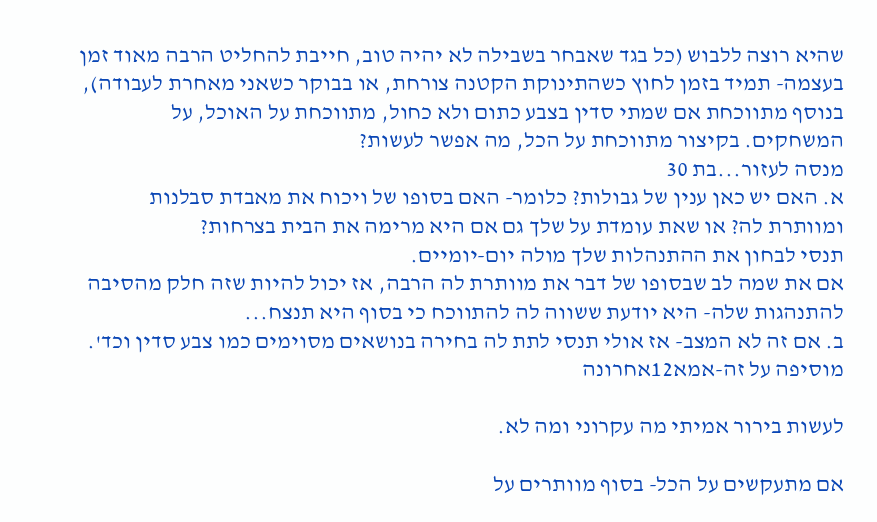שהיא רוצה ללבוש (כל בגד שאבחר בשבילה לא יהיה טוב, חייבת להחליט הרבה מאוד זמן בעצמה- תמיד בזמן לחוץ כשהתינוקת הקטנה צורחת, או בבוקר כשאני מאחרת לעבודה), בנוסף מתווכחת אם שמתי סדין בצבע כתום ולא כחול, מתווכחת על האוכל, על המשחקים. בקיצור מתווכחת על הכל, מה אפשר לעשות?
מנסה לעזור...בת 30
א. האם יש כאן ענין של גבולות? כלומר- האם בסופו של ויכוח את מאבדת סבלנות ומוותרת לה? או שאת עומדת על שלך גם אם היא מרימה את הבית בצרחות?
תנסי לבחון את ההתנהלות שלך מולה יום-יומיים.
אם את שמה לב שבסופו של דבר את מוותרת לה הרבה, אז יכול להיות שזה חלק מהסיבה להתנהגות שלה- היא יודעת ששווה לה להתווכח כי בסוף היא תנצח...
ב. אם זה לא המצב- אז אולי תנסי לתת לה בחירה בנושאים מסוימים כמו צבע סדין וכד'.
מוסיפה על זה-אמא12אחרונה

לעשות בירור אמיתי מה עקרוני ומה לא.

אם מתעקשים על הכל- בסוף מוותרים על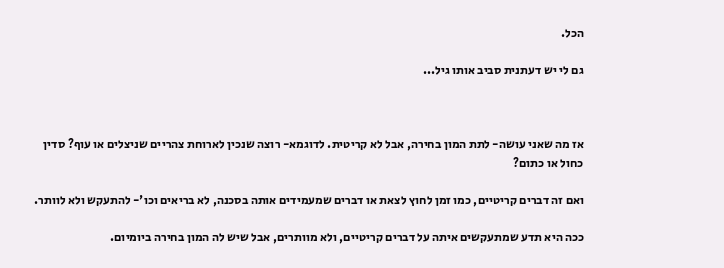הכל.

גם לי יש דעתנית סביב אותו גיל...



אז מה שאני עושה- לתת המון בחירה, אבל לא קריטית. לדוגמא- רוצה שנכין לארוחת צהריים שניצלים או עוף? סדין כחול או כתום?

ואם זה דברים קריטיים, כמו זמן לחוץ לצאת או דברים שמעמידים אותה בסכנה, לא בריאים וכו'- להתעקש ולא לוותר.

ככה היא תדע שמתעקשים איתה על דברים קריטיים, ולא מוותרים, אבל שיש לה המון בחירה ביומיום.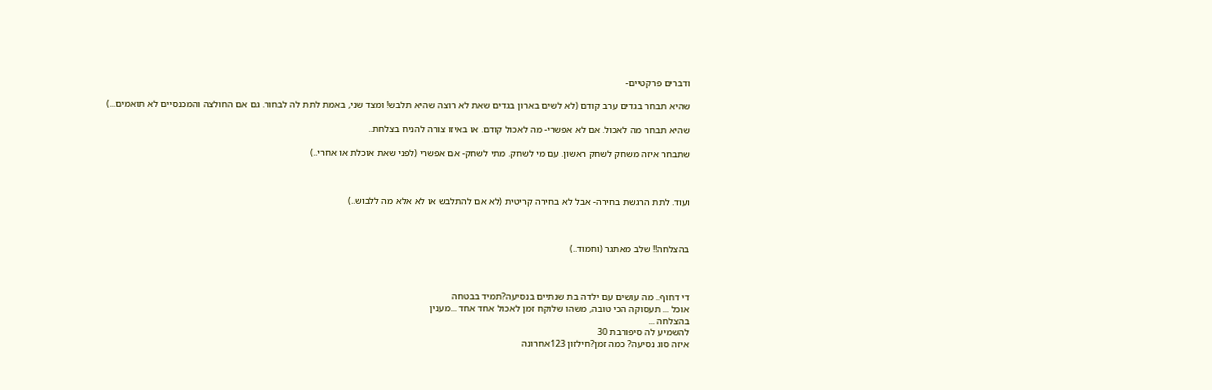ודברים פרקטיים-

שהיא תבחר בגדים ערב קודם (לא לשים בארון בגדים שאת לא רוצה שהיא תלבש! ומצד שני, באמת לתת לה לבחור. גם אם החולצה והמכנסיים לא תואמים...)

שהיא תבחר מה לאכול. אם לא אפשרי- מה לאכול קודם. או באיזו צורה להניח בצלחת..

שתבחר איזה משחק לשחק ראשון. עם מי לשחק. מתי לשחק- אם אפשרי (לפני שאת אוכלת או אחרי..)



ועוד. לתת הרגשת בחירה- אבל לא בחירה קריטית (לא אם להתלבש או לא אלא מה ללבוש..)



בהצלחה!! שלב מאתגר (וחמוד..)



די דחוף.. מה עושים עם ילדה בת שנתיים בנסיעה?תמיד בבטחה
אוכל ... תעסוקה הכי טובה, משהו שלוקח זמן לאכול אחד אחד ...מענין
בהצלחה ...
להשמיע לה סיפורבת 30
איזה סוג נסיעה? כמה זמן?חילזון 123אחרונה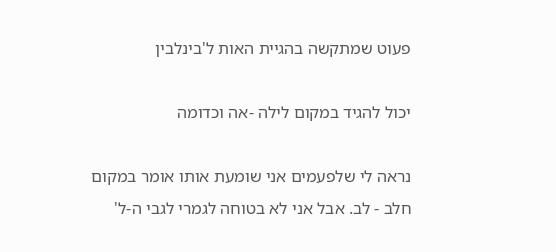פעוט שמתקשה בהגיית האות ל'בינלבין

יכול להגיד במקום לילה -אה וכדומה

נראה לי שלפעמים אני שומעת אותו אומר במקום חלב - לב. אבל אני לא בטוחה לגמרי לגבי ה-ל'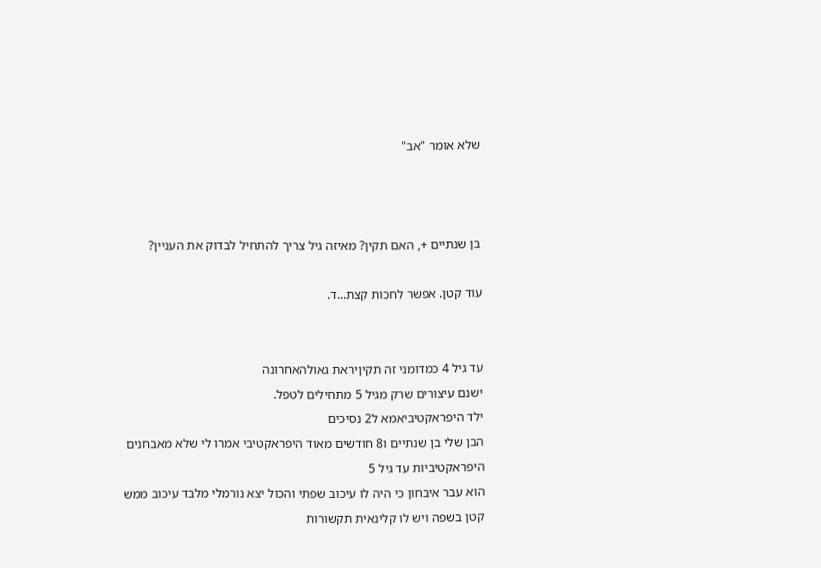שלא אומר "אב"



בן שנתיים +, האם תקין? מאיזה גיל צריך להתחיל לבדוק את העניין?

עוד קטן. אפשר לחכות קצת...ד.


עד גיל 4 כמדומני זה תקיןיראת גאולהאחרונה
ישנם עיצורים שרק מגיל 5 מתחילים לטפל.
ילד היפראקטיביאמא ל2 נסיכים
הבן שלי בן שנתיים ו8 חודשים מאוד היפראקטיבי אמרו לי שלא מאבחנים היפראקטיביות עד גיל 5
הוא עבר איבחון כי היה לו עיכוב שפתי והכול יצא נורמלי מלבד עיכוב ממש קטן בשפה ויש לו קלינאית תקשורות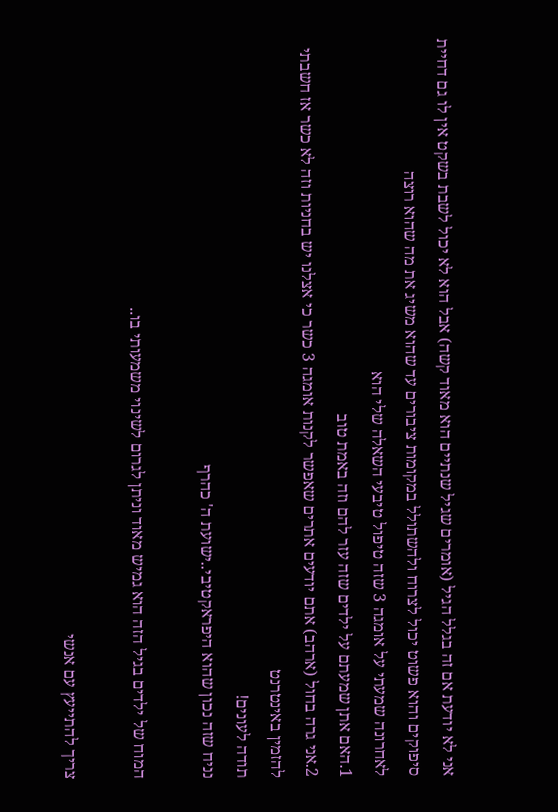אני לא יודעת אם זה בגלל הגיל (אומרים שגיל שנתיים הוא מאוד קשה) אבל הוא לא יכול לשבת בשקט אין לו גם דחיית סיפוקים והוא פשוט יכול לצרוח ולהשתולל במקומות ציבורים עד שהוא משיג את מה שהוא רוצה
לאחרונה שמעתי על אומגה 3 שזה טיפול טיבעי השאלה שלי הוא
1.האם אתן שמעתם על ילדים שזה עזר להם וזה באמת טוב
2.אני גרה בחול (ארהב) אתם יודעים אתרים שאפשר לקנות אומגה 3 כשר כי אצלנו יש בחניות וזה לא כשר אז חשבתי להזמין באינטרנט
תודה לעונים!
נניח שזה נכון שהוא היפראקטיבי..ישועת ה' כהרף

המוח של ילדים בגיל הזה הוא גמיש מאוד וניתן לגרום לשינוי משמעותי בו..

צריך להתייעץ עם אנשי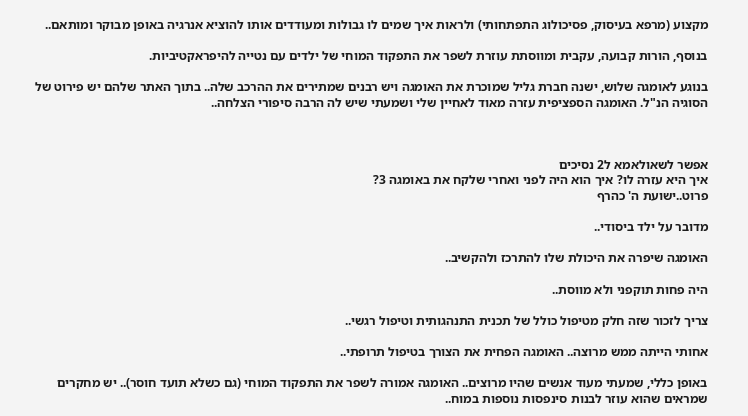מקצוע (מרפא בעיסוק, פסיכולוג התפתחותי) ולראות איך שמים לו גבולות ומעודדים אותו להוציא אנרגיה באופן מבוקר ומותאם..

בנוסף, הורות קבועה, עקבית ומווסתת עוזרת לשפר את התפקוד המוחי של ילדים עם נטייה להיפראקטיביות.

בנוגע לאומגה שלוש, ישנה חברת גליל שמוכרת את האומגה ויש רבנים שמתירים את ההרכב שלה.. בתוך האתר שלהם יש פירוט של הסוגיה הנ"ל. האומגה הספציפית עזרה מאוד לאחיין שלי ושמעתי שיש לה הרבה סיפורי הצלחה..



אפשר לשאולאמא ל2 נסיכים
איך היא עזרה לו? איך הוא היה לפני ואחרי שלקח את באומגה 3?
פרוט..ישועת ה' כהרף

מדובר על ילד ביסודי..

האומגה שיפרה את היכולת שלו להתרכז ולהקשיב..

היה פחות תוקפני ולא מווסת..

צריך לזכור שזה חלק מטיפול כולל של תכנית התנהגותית וטיפול רגשי..

אחותי הייתה ממש מרוצה.. האומגה הפחית את הצורך בטיפול תרופתי..

באופן כללי, שמעתי מעוד אנשים שהיו מרוצים.. האומגה אמורה לשפר את התפקוד המוחי (גם כשלא תועד חוסר).. יש מחקרים שמראים שהוא עוזר לבנות סינפסות נוספות במוח..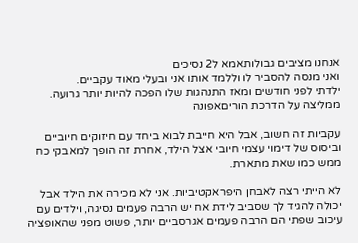אנחנו מציבים גבולותאמא ל2 נסיכים
ואני מנסה להסביר לו וללמד אותו אני ובעלי מאוד עקביים.
ילדתי לפני חודשים ומאז התנהגות שלו הפכה להיות יותר גרועה.
ממליצה על הדרכת הוריםאפונה

עקביות זה חשוב, אבל היא חייבת לבוא ביחד עם חיזוקים חיוביים וביסוס של דימוי עצמי חיובי אצל הילד, אחרת זה הופך למאבקי כח ממש כמו שאת מתארת.

לא הייתי רצה לאבחן היפראקטיביות. אני לא מכירה את הילד אבל יכולה להגיד לך שסביב לידת אח יש הרבה פעמים נסיגה, וילדים עם עיכוב שפתי הם הרבה פעמים אגרסביים יותר, פשוט מפני שהאופציה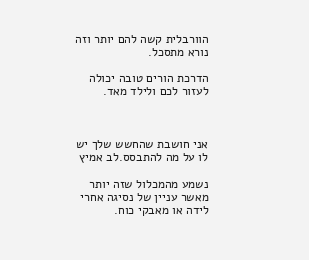הוורבלית קשה להם יותר וזה נורא מתסכל.

הדרכת הורים טובה יכולה לעזור לכם ולילד מאד.



אני חושבת שהחשש שלך יש לו על מה להתבסס.לב אמיץ

נשמע מהמכלול שזה יותר מאשר עניין של נסיגה אחרי לידה או מאבקי כוח.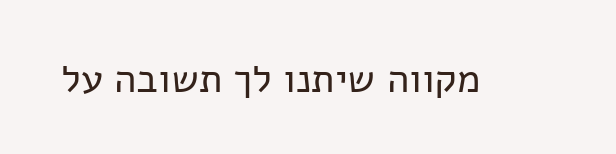מקווה שיתנו לך תשובה על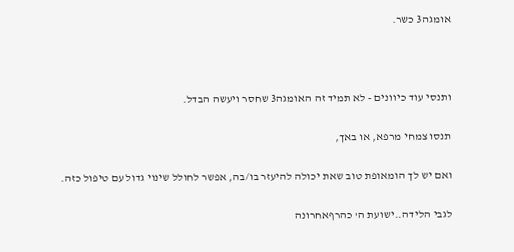אומגה3 כשר.



ותנסי עוד כיוונים - לא תמיד זה האומגה3 שחסר ויעשה הבדל.

תנסו צמחי מרפא, או באך,

ואם יש לך הומאופת טוב שאת יכולה להיעזר בו/בה, אפשר לחולל שינוי גדול עם טיפול כזה.

לגבי הלידה..ישועת ה' כהרףאחרונה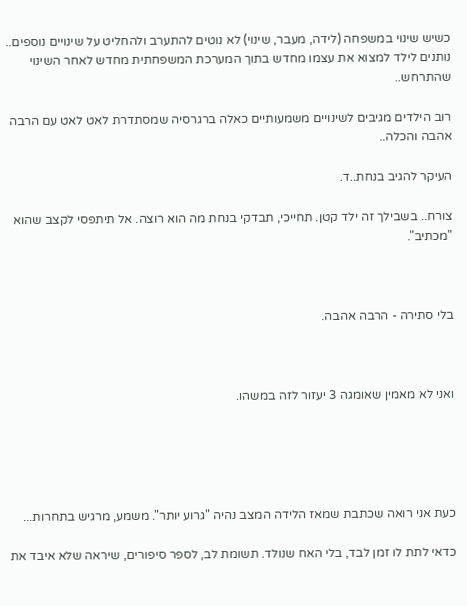כשיש שינוי במשפחה (לידה, מעבר, שינוי) לא נוטים להתערב ולהחליט על שינויים נוספים.. נותנים לילד למצוא את עצמו מחדש בתוך המערכת המשפחתית מחדש לאחר השינוי שהתרחש..

רוב הילדים מגיבים לשינויים משמעותיים כאלה ברגרסיה שמסתדרת לאט לאט עם הרבה אהבה והכלה..

העיקר להגיב בנחת..ד.

צורח.. בשבילך זה ילד קטן. תחייכי, תבדקי בנחת מה הוא רוצה. אל תיתפסי לקצב שהוא "מכתיב".



בלי סתירה - הרבה אהבה.



ואני לא מאמין שאומגה 3 יעזור לזה במשהו.





כעת אני רואה שכתבת שמאז הלידה המצב נהיה "גרוע יותר". משמע, מרגיש בתחרות...

כדאי לתת לו זמן לבד, בלי האח שנולד. תשומת לב, לספר סיפורים, שיראה שלא איבד את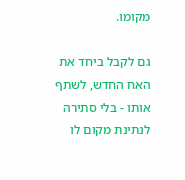מקומו.

גם לקבל ביחד את האח החדש, לשתף אותו - בלי סתירה לנתינת מקום לו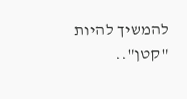להמשיך להיות "קטן"..